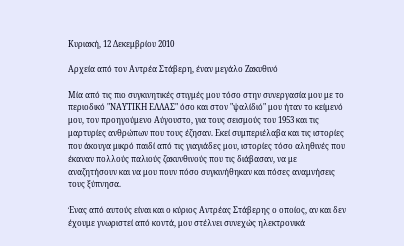Κυριακή, 12 Δεκεμβρίου 2010

Αρχεία από τον Αντρέα Στάβερη, έναν μεγάλο Ζακυθινό

Μία από τις πιο συγκινητικές στιγμές μου τόσο στην συνεργασία μου με το περιοδικό "ΝΑΥΤΙΚΗ ΕΛΛΑΣ" όσο και στον "ψαλίδιό" μου ήταν το κείμενό μου, τον προηγούμενο Αύγουστο, για τους σεισμούς του 1953 και τις μαρτυρίες ανθρώπων που τους έζησαν. Εκεί συμπεριέλαβα και τις ιστορίες που άκουγα μικρό παιδί από τις γιαγιάδες μου, ιστορίες τόσο αληθινές που έκαναν πολλούς παλιούς ζακυνθινούς που τις διάβασαν, να με αναζητήσουν και να μου πουν πόσο συγκινήθηκαν και πόσες αναμνήσεις τους ξύπνησα.

Ένας από αυτούς είναι και ο κύριος Αντρέας Στάβερης ο οποίος, αν και δεν έχουμε γνωριστεί από κοντά, μου στέλνει συνεχώς ηλεκτρονικά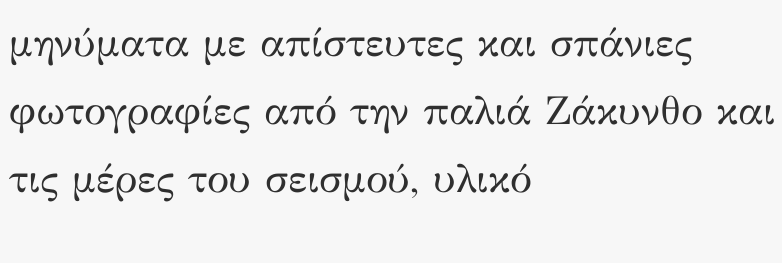μηνύματα με απίστευτες και σπάνιες φωτογραφίες από την παλιά Ζάκυνθο και τις μέρες του σεισμού, υλικό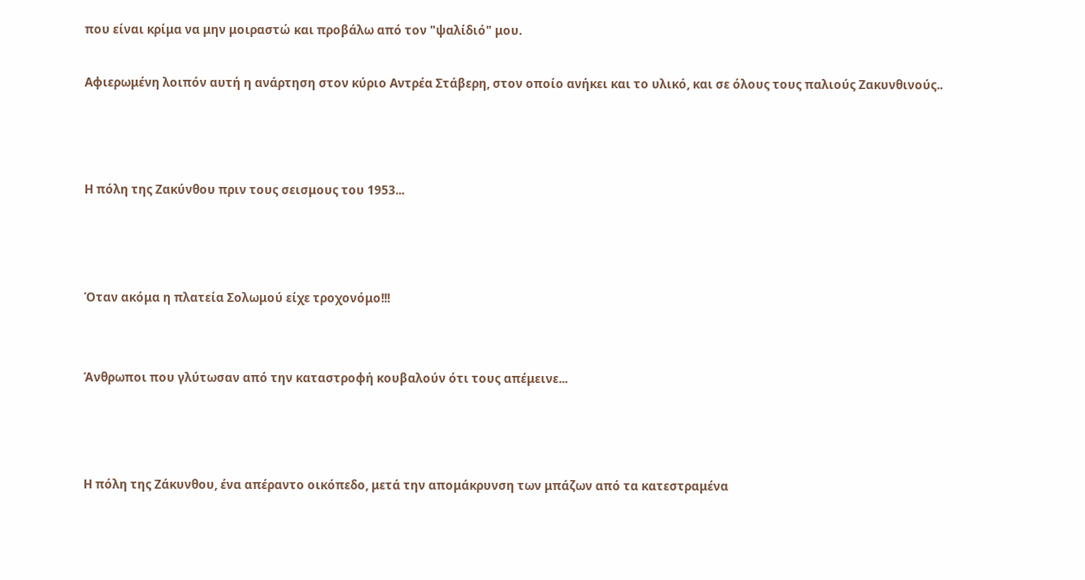που είναι κρίμα να μην μοιραστώ και προβάλω από τον "ψαλίδιό" μου.

Αφιερωμένη λοιπόν αυτή η ανάρτηση στον κύριο Αντρέα Στάβερη, στον οποίο ανήκει και το υλικό, και σε όλους τους παλιούς Ζακυνθινούς..



Η πόλη της Ζακύνθου πριν τους σεισμους του 1953...



Όταν ακόμα η πλατεία Σολωμού είχε τροχονόμο!!!


Άνθρωποι που γλύτωσαν από την καταστροφή κουβαλούν ότι τους απέμεινε...



Η πόλη της Ζάκυνθου, ένα απέραντο οικόπεδο, μετά την απομάκρυνση των μπάζων από τα κατεστραμένα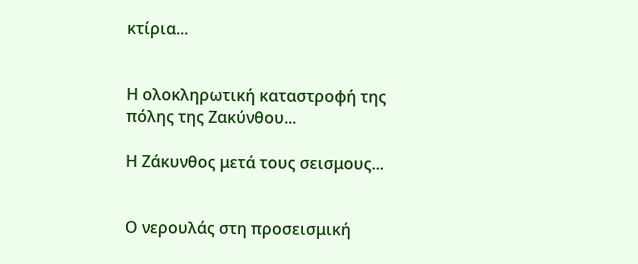κτίρια...


Η ολοκληρωτική καταστροφή της πόλης της Ζακύνθου...

Η Ζάκυνθος μετά τους σεισμους...


Ο νερουλάς στη προσεισμική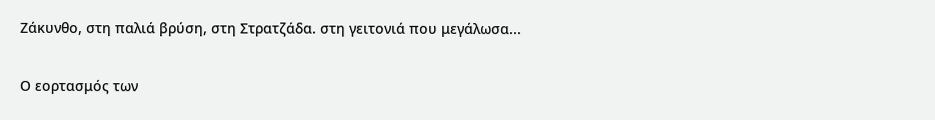Ζάκυνθο, στη παλιά βρύση, στη Στρατζάδα. στη γειτονιά που μεγάλωσα...


Ο εορτασμός των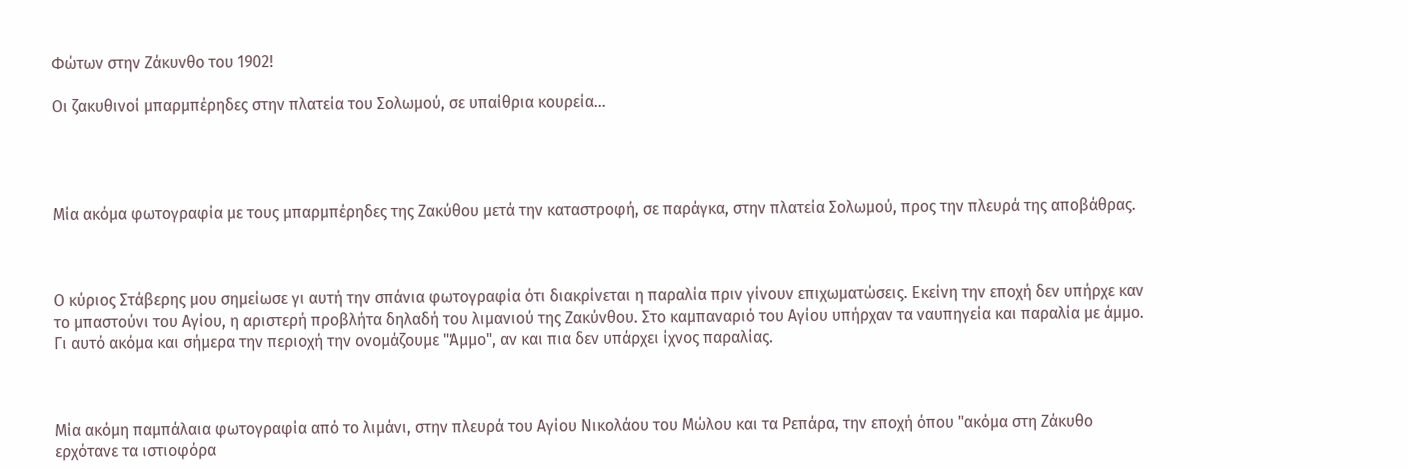Φώτων στην Ζάκυνθο του 1902!

Οι ζακυθινοί μπαρμπέρηδες στην πλατεία του Σολωμού, σε υπαίθρια κουρεία...




Μία ακόμα φωτογραφία με τους μπαρμπέρηδες της Ζακύθου μετά την καταστροφή, σε παράγκα, στην πλατεία Σολωμού, προς την πλευρά της αποβάθρας.



Ο κύριος Στάβερης μου σημείωσε γι αυτή την σπάνια φωτογραφία ότι διακρίνεται η παραλία πριν γίνουν επιχωματώσεις. Εκείνη την εποχή δεν υπήρχε καν το μπαστούνι του Αγίου, η αριστερή προβλήτα δηλαδή του λιμανιού της Ζακύνθου. Στο καμπαναριό του Αγίου υπήρχαν τα ναυπηγεία και παραλία με άμμο. Γι αυτό ακόμα και σήμερα την περιοχή την ονομάζουμε "Άμμο", αν και πια δεν υπάρχει ίχνος παραλίας.



Μία ακόμη παμπάλαια φωτογραφία από το λιμάνι, στην πλευρά του Αγίου Νικολάου του Μώλου και τα Ρεπάρα, την εποχή όπου "ακόμα στη Ζάκυθο ερχότανε τα ιστιοφόρα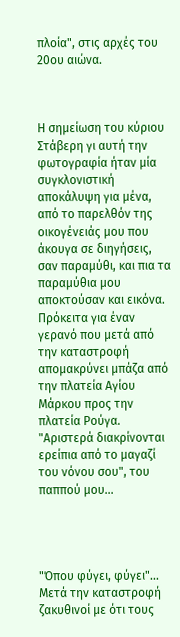πλοία", στις αρχές του 20ου αιώνα.



Η σημείωση του κύριου Στάβερη γι αυτή την φωτογραφία ήταν μία συγκλονιστική αποκάλυψη για μένα, από το παρελθόν της οικογένειάς μου που άκουγα σε διηγήσεις, σαν παραμύθι, και πια τα παραμύθια μου αποκτούσαν και εικόνα. Πρόκειτα για έναν γερανό που μετά από την καταστροφή απομακρύνει μπάζα από την πλατεία Αγίου Μάρκου προς την πλατεία Ρούγα. "Αριστερά διακρίνονται ερείπια από το μαγαζί του νόνου σου", του παππού μου...




"Όπου φύγει, φύγει"...
Μετά την καταστροφή ζακυθινοί με ότι τους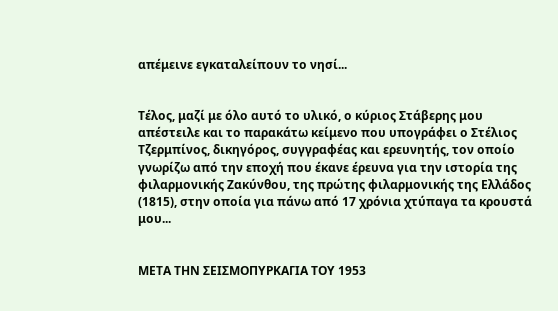απέμεινε εγκαταλείπουν το νησί...


Τέλος, μαζί με όλο αυτό το υλικό, ο κύριος Στάβερης μου απέστειλε και το παρακάτω κείμενο που υπογράφει ο Στέλιος Τζερμπίνος, δικηγόρος, συγγραφέας και ερευνητής, τον οποίο γνωρίζω από την εποχή που έκανε έρευνα για την ιστορία της φιλαρμονικής Ζακύνθου, της πρώτης φιλαρμονικής της Ελλάδος (1815), στην οποία για πάνω από 17 χρόνια χτύπαγα τα κρουστά μου...


ΜΕΤΑ ΤΗΝ ΣΕΙΣΜΟΠΥΡΚΑΓΙΑ ΤΟΥ 1953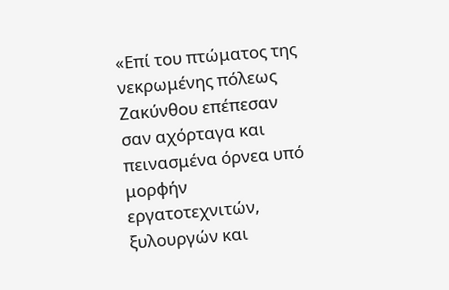«Επί του πτώματος της νεκρωμένης πόλεως Ζακύνθου επέπεσαν σαν αχόρταγα και πεινασμένα όρνεα υπό μορφήν εργατοτεχνιτών, ξυλουργών και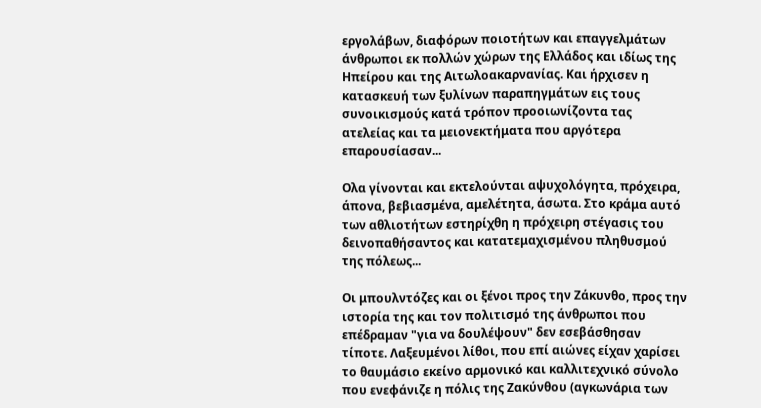εργολάβων, διαφόρων ποιοτήτων και επαγγελμάτων άνθρωποι εκ πολλών χώρων της Ελλάδος και ιδίως της Ηπείρου και της Αιτωλοακαρνανίας. Και ήρχισεν η κατασκευή των ξυλίνων παραπηγμάτων εις τους συνοικισμούς κατά τρόπον προοιωνίζοντα τας ατελείας και τα μειονεκτήματα που αργότερα επαρουσίασαν...

Ολα γίνονται και εκτελούνται αψυχολόγητα, πρόχειρα, άπονα, βεβιασμένα, αμελέτητα, άσωτα. Στο κράμα αυτό των αθλιοτήτων εστηρίχθη η πρόχειρη στέγασις του δεινοπαθήσαντος και κατατεμαχισμένου πληθυσμού της πόλεως...

Οι μπουλντόζες και οι ξένοι προς την Ζάκυνθο, προς την ιστορία της και τον πολιτισμό της άνθρωποι που επέδραμαν "για να δουλέψουν" δεν εσεβάσθησαν τίποτε. Λαξευμένοι λίθοι, που επί αιώνες είχαν χαρίσει το θαυμάσιο εκείνο αρμονικό και καλλιτεχνικό σύνολο που ενεφάνιζε η πόλις της Ζακύνθου (αγκωνάρια των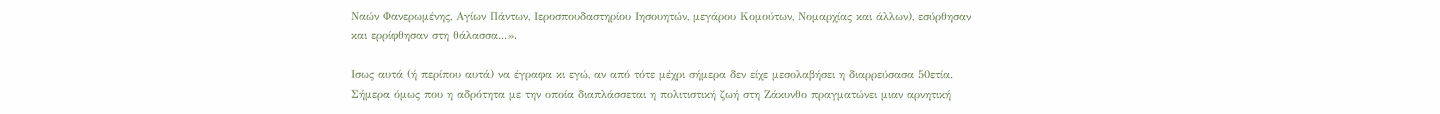Ναών Φανερωμένης, Αγίων Πάντων, Ιεροσπουδαστηρίου Ιησουητών, μεγάρου Κομούτων, Νομαρχίας και άλλων), εσύρθησαν και ερρίφθησαν στη θάλασσα...».

Ισως αυτά (ή περίπου αυτά) να έγραφα κι εγώ, αν από τότε μέχρι σήμερα δεν είχε μεσολαβήσει η διαρρεύσασα 50ετία. Σήμερα όμως που η αδρότητα με την οποία διαπλάσσεται η πολιτιστική ζωή στη Ζάκυνθο πραγματώνει μιαν αρνητική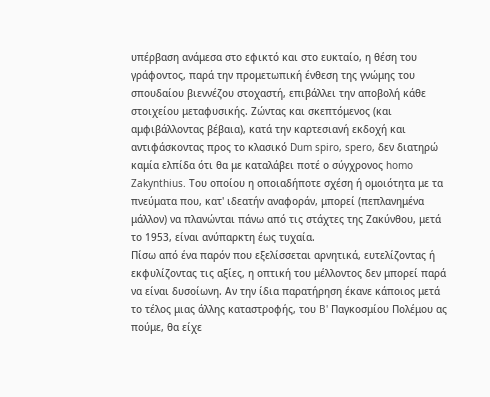υπέρβαση ανάμεσα στο εφικτό και στο ευκταίο, η θέση του γράφοντος, παρά την προμετωπική ένθεση της γνώμης του σπουδαίου βιεννέζου στοχαστή, επιβάλλει την αποβολή κάθε στοιχείου μεταφυσικής. Ζώντας και σκεπτόμενος (και αμφιβάλλοντας βέβαια), κατά την καρτεσιανή εκδοχή και αντιφάσκοντας προς το κλασικό Dum spiro, spero, δεν διατηρώ καμία ελπίδα ότι θα με καταλάβει ποτέ ο σύγχρονος homo Zakynthius. Του οποίου η οποιαδήποτε σχέση ή ομοιότητα με τα πνεύματα που, κατ' ιδεατήν αναφοράν, μπορεί (πεπλανημένα μάλλον) να πλανώνται πάνω από τις στάχτες της Ζακύνθου, μετά το 1953, είναι ανύπαρκτη έως τυχαία.
Πίσω από ένα παρόν που εξελίσσεται αρνητικά, ευτελίζοντας ή εκφυλίζοντας τις αξίες, η οπτική του μέλλοντος δεν μπορεί παρά να είναι δυσοίωνη. Αν την ίδια παρατήρηση έκανε κάποιος μετά το τέλος μιας άλλης καταστροφής, του B' Παγκοσμίου Πολέμου ας πούμε, θα είχε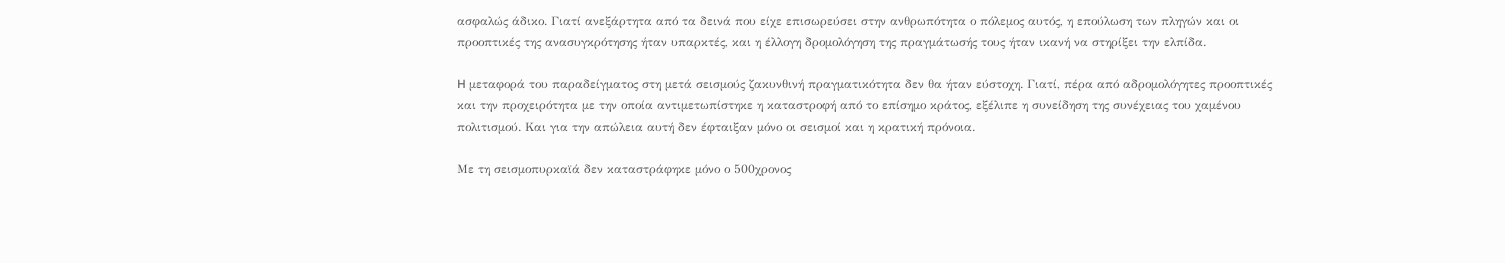ασφαλώς άδικο. Γιατί ανεξάρτητα από τα δεινά που είχε επισωρεύσει στην ανθρωπότητα ο πόλεμος αυτός, η επούλωση των πληγών και οι προοπτικές της ανασυγκρότησης ήταν υπαρκτές, και η έλλογη δρομολόγηση της πραγμάτωσής τους ήταν ικανή να στηρίξει την ελπίδα.

H μεταφορά του παραδείγματος στη μετά σεισμούς ζακυνθινή πραγματικότητα δεν θα ήταν εύστοχη. Γιατί, πέρα από αδρομολόγητες προοπτικές και την προχειρότητα με την οποία αντιμετωπίστηκε η καταστροφή από το επίσημο κράτος, εξέλιπε η συνείδηση της συνέχειας του χαμένου πολιτισμού. Και για την απώλεια αυτή δεν έφταιξαν μόνο οι σεισμοί και η κρατική πρόνοια.

Με τη σεισμοπυρκαϊά δεν καταστράφηκε μόνο ο 500χρονος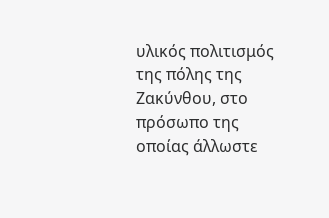υλικός πολιτισμός της πόλης της Ζακύνθου, στο πρόσωπο της οποίας άλλωστε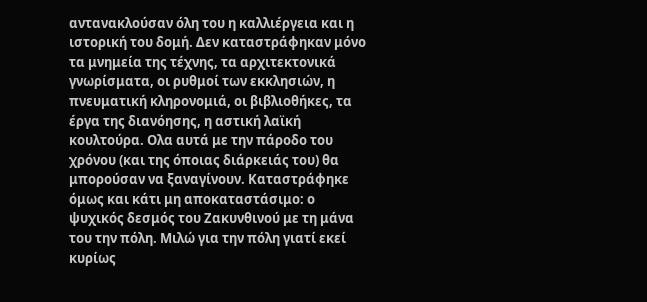αντανακλούσαν όλη του η καλλιέργεια και η ιστορική του δομή. Δεν καταστράφηκαν μόνο τα μνημεία της τέχνης, τα αρχιτεκτονικά γνωρίσματα, οι ρυθμοί των εκκλησιών, η πνευματική κληρονομιά, οι βιβλιοθήκες, τα έργα της διανόησης, η αστική λαϊκή κουλτούρα. Ολα αυτά με την πάροδο του χρόνου (και της όποιας διάρκειάς του) θα μπορούσαν να ξαναγίνουν. Καταστράφηκε όμως και κάτι μη αποκαταστάσιμο: ο ψυχικός δεσμός του Ζακυνθινού με τη μάνα του την πόλη. Μιλώ για την πόλη γιατί εκεί κυρίως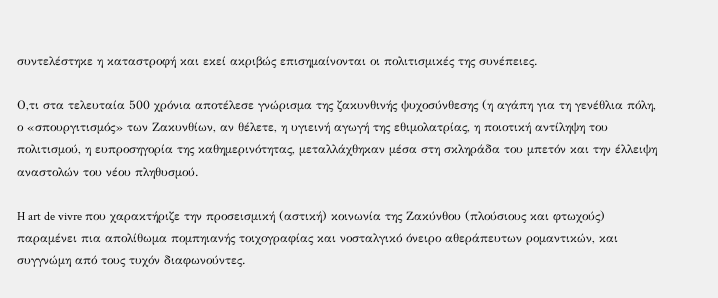συντελέστηκε η καταστροφή και εκεί ακριβώς επισημαίνονται οι πολιτισμικές της συνέπειες.

Ο,τι στα τελευταία 500 χρόνια αποτέλεσε γνώρισμα της ζακυνθινής ψυχοσύνθεσης (η αγάπη για τη γενέθλια πόλη, ο «σπουργιτισμός» των Ζακυνθίων, αν θέλετε, η υγιεινή αγωγή της εθιμολατρίας, η ποιοτική αντίληψη του πολιτισμού, η ευπροσηγορία της καθημερινότητας, μεταλλάχθηκαν μέσα στη σκληράδα του μπετόν και την έλλειψη αναστολών του νέου πληθυσμού.

H art de vivre που χαρακτήριζε την προσεισμική (αστική) κοινωνία της Ζακύνθου (πλούσιους και φτωχούς) παραμένει πια απολίθωμα πομπηιανής τοιχογραφίας και νοσταλγικό όνειρο αθεράπευτων ρομαντικών, και συγγνώμη από τους τυχόν διαφωνούντες.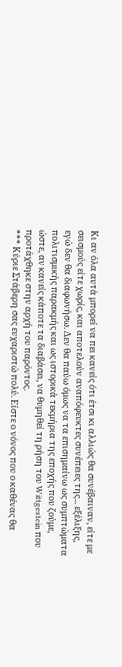Κι αν όλα αυτά μπορεί να πει κανείς ότι έτσι κι αλλιώς θα συνέβαιναν, είτε με σεισμούς είτε χωρίς, και αποτελούν αναπόφευκτες συνέπειες της... εξέλιξης, εγώ δεν θα διαφωνήσω. Δεν θα παύω όμως να τα επισημαίνω ως συμπτώματα πολιτισμικής παρακμής και ως ιστορικά τεκμήρια της εποχής που ζούμε, ώστε, αν κανείς κάποτε τα διαβάσει, να θυμηθεί τη ρήση του Wittgestein που προτάχθηκε στην αρχή του παρόντος.
*** Κύριε Στάβερη σας ευχαριστώ πολύ. Είστε ο νόνος που ο καθένας θα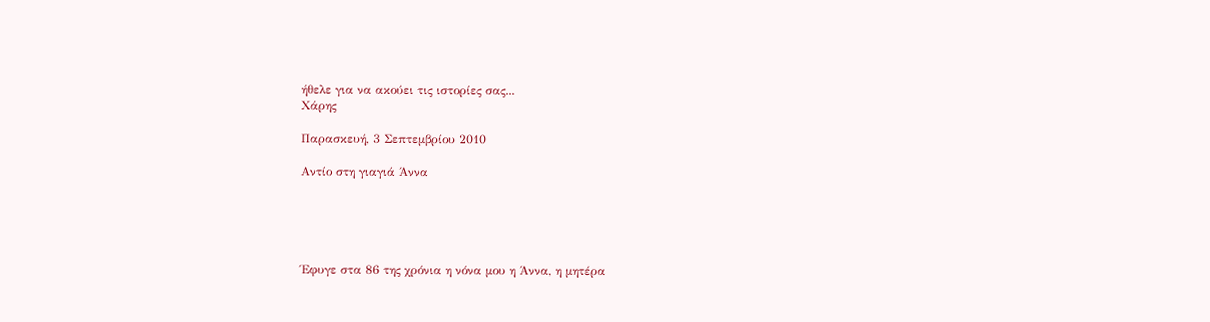ήθελε για να ακούει τις ιστορίες σας...
Χάρης

Παρασκευή, 3 Σεπτεμβρίου 2010

Aντίο στη γιαγιά Άννα





Έφυγε στα 86 της χρόνια η νόνα μου η Άννα, η μητέρα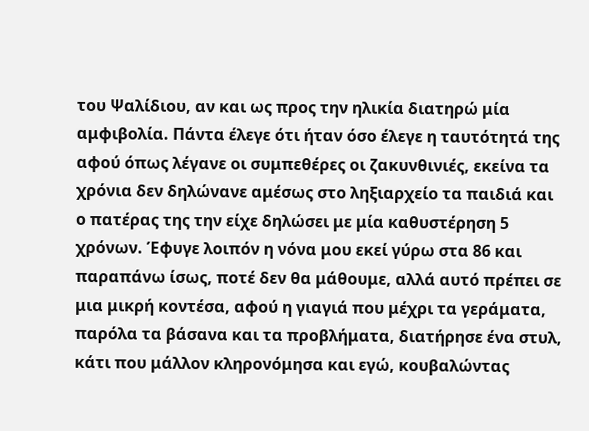του Ψαλίδιου, αν και ως προς την ηλικία διατηρώ μία αμφιβολία. Πάντα έλεγε ότι ήταν όσο έλεγε η ταυτότητά της αφού όπως λέγανε οι συμπεθέρες οι ζακυνθινιές, εκείνα τα χρόνια δεν δηλώνανε αμέσως στο ληξιαρχείο τα παιδιά και ο πατέρας της την είχε δηλώσει με μία καθυστέρηση 5 χρόνων. Έφυγε λοιπόν η νόνα μου εκεί γύρω στα 86 και παραπάνω ίσως, ποτέ δεν θα μάθουμε, αλλά αυτό πρέπει σε μια μικρή κοντέσα, αφού η γιαγιά που μέχρι τα γεράματα, παρόλα τα βάσανα και τα προβλήματα, διατήρησε ένα στυλ, κάτι που μάλλον κληρονόμησα και εγώ, κουβαλώντας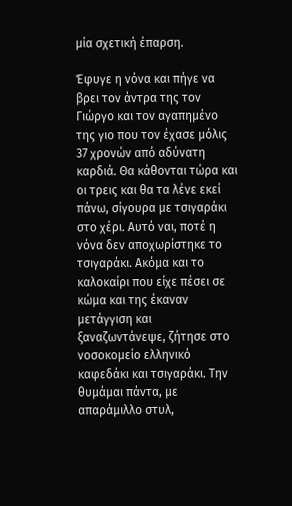μία σχετική έπαρση.

Έφυγε η νόνα και πήγε να βρει τον άντρα της τον Γιώργο και τον αγαπημένο της γιο που τον έχασε μόλις 37 χρονών από αδύνατη καρδιά. Θα κάθονται τώρα και οι τρεις και θα τα λένε εκεί πάνω, σίγουρα με τσιγαράκι στο χέρι. Αυτό ναι, ποτέ η νόνα δεν αποχωρίστηκε το τσιγαράκι. Ακόμα και το καλοκαίρι που είχε πέσει σε κώμα και της έκαναν μετάγγιση και ξαναζωντάνεψε, ζήτησε στο νοσοκομείο ελληνικό καφεδάκι και τσιγαράκι. Την θυμάμαι πάντα, με απαράμιλλο στυλ,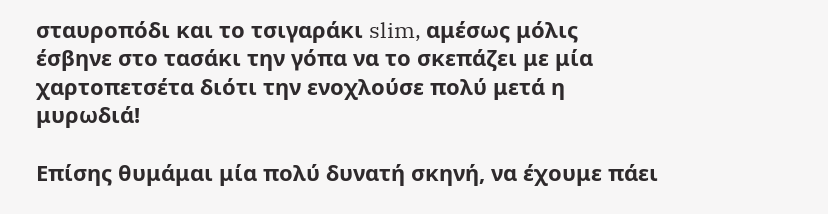σταυροπόδι και το τσιγαράκι slim, αμέσως μόλις έσβηνε στο τασάκι την γόπα να το σκεπάζει με μία χαρτοπετσέτα διότι την ενοχλούσε πολύ μετά η μυρωδιά!

Επίσης θυμάμαι μία πολύ δυνατή σκηνή, να έχουμε πάει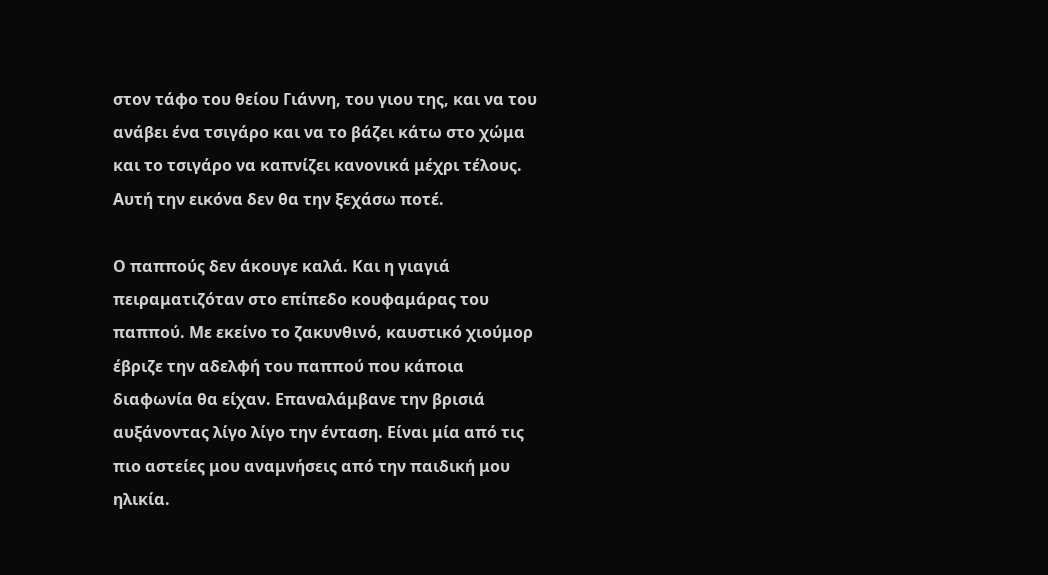στον τάφο του θείου Γιάννη, του γιου της, και να του ανάβει ένα τσιγάρο και να το βάζει κάτω στο χώμα και το τσιγάρο να καπνίζει κανονικά μέχρι τέλους. Αυτή την εικόνα δεν θα την ξεχάσω ποτέ.

Ο παππούς δεν άκουγε καλά. Και η γιαγιά πειραματιζόταν στο επίπεδο κουφαμάρας του παππού. Με εκείνο το ζακυνθινό, καυστικό χιούμορ έβριζε την αδελφή του παππού που κάποια διαφωνία θα είχαν. Επαναλάμβανε την βρισιά αυξάνοντας λίγο λίγο την ένταση. Είναι μία από τις πιο αστείες μου αναμνήσεις από την παιδική μου ηλικία.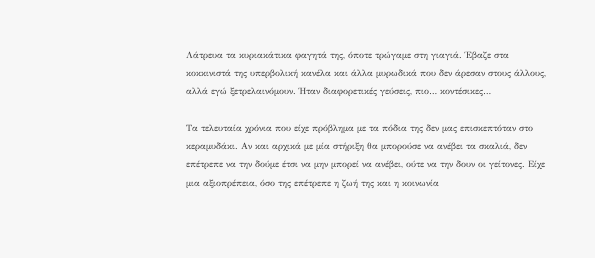Λάτρευα τα κυριακάτικα φαγητά της, όποτε τρώγαμε στη γιαγιά. Έβαζε στα κοκκινιστά της υπερβολική κανέλα και άλλα μυρωδικά που δεν άρεσαν στους άλλους, αλλά εγώ ξετρελαινόμουν. Ήταν διαφορετικές γεύσεις, πιο… κοντέσικες…

Τα τελευταία χρόνια που είχε πρόβλημα με τα πόδια της δεν μας επισκεπτόταν στο κεραμυδάκι. Αν και αρχικά με μία στήριξη θα μπορούσε να ανέβει τα σκαλιά, δεν επέτρεπε να την δούμε έτσι να μην μπορεί να ανέβει, ούτε να την δουν οι γείτονες. Είχε μια αξιοπρέπεια, όσο της επέτρεπε η ζωή της και η κοινωνία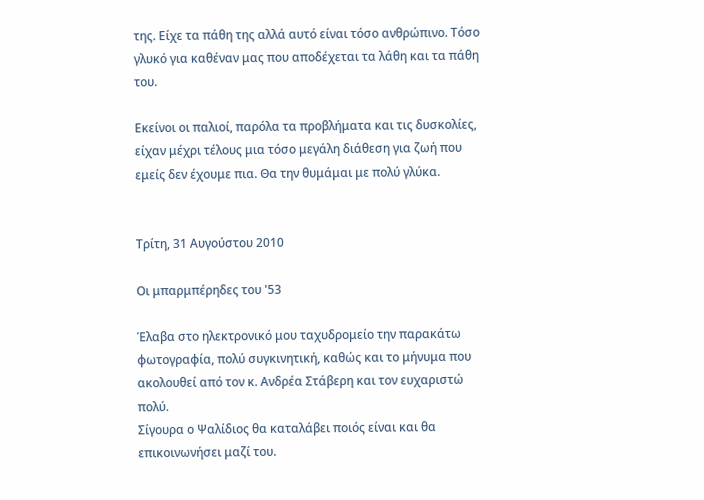της. Είχε τα πάθη της αλλά αυτό είναι τόσο ανθρώπινο. Τόσο γλυκό για καθέναν μας που αποδέχεται τα λάθη και τα πάθη του.

Εκείνοι οι παλιοί, παρόλα τα προβλήματα και τις δυσκολίες, είχαν μέχρι τέλους μια τόσο μεγάλη διάθεση για ζωή που εμείς δεν έχουμε πια. Θα την θυμάμαι με πολύ γλύκα.


Τρίτη, 31 Αυγούστου 2010

Οι μπαρμπέρηδες του '53

Έλαβα στο ηλεκτρονικό μου ταχυδρομείο την παρακάτω φωτογραφία, πολύ συγκινητική, καθώς και το μήνυμα που ακολουθεί από τον κ. Ανδρέα Στάβερη και τον ευχαριστώ πολύ.
Σίγουρα ο Ψαλίδιος θα καταλάβει ποιός είναι και θα επικοινωνήσει μαζί του.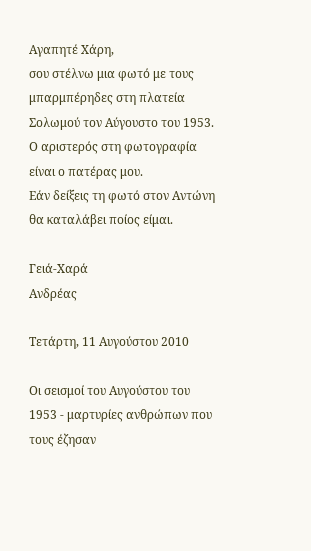Αγαπητέ Χάρη,
σου στέλνω μια φωτό με τους μπαρμπέρηδες στη πλατεία Σολωμού τον Αύγουστο του 1953.
Ο αριστερός στη φωτογραφία είναι ο πατέρας μου.
Εάν δείξεις τη φωτό στον Αντώνη θα καταλάβει ποίος είμαι.

Γειά-Χαρά
Ανδρέας

Τετάρτη, 11 Αυγούστου 2010

Οι σεισμοί του Αυγούστου του 1953 - μαρτυρίες ανθρώπων που τους έζησαν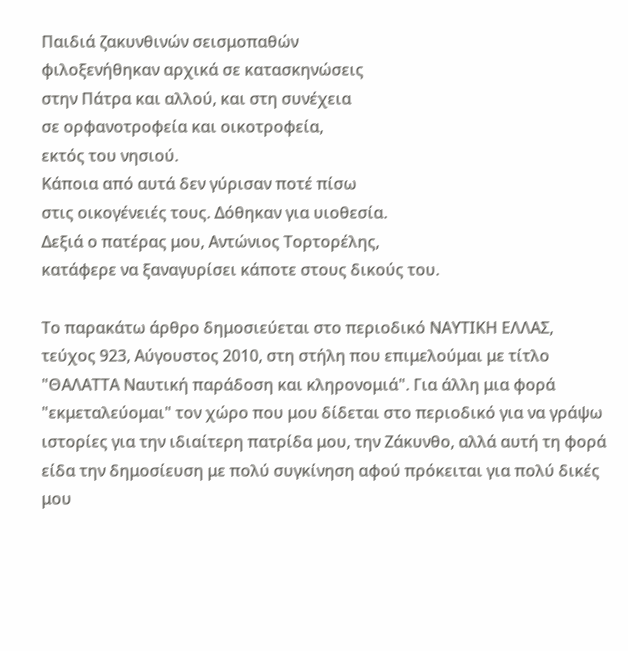Παιδιά ζακυνθινών σεισμοπαθών
φιλοξενήθηκαν αρχικά σε κατασκηνώσεις
στην Πάτρα και αλλού, και στη συνέχεια
σε ορφανοτροφεία και οικοτροφεία,
εκτός του νησιού.
Κάποια από αυτά δεν γύρισαν ποτέ πίσω
στις οικογένειές τους. Δόθηκαν για υιοθεσία.
Δεξιά ο πατέρας μου, Αντώνιος Τορτορέλης,
κατάφερε να ξαναγυρίσει κάποτε στους δικούς του.

Το παρακάτω άρθρο δημοσιεύεται στο περιοδικό ΝΑΥΤΙΚΗ ΕΛΛΑΣ, τεύχος 923, Αύγουστος 2010, στη στήλη που επιμελούμαι με τίτλο "ΘΑΛΑΤΤΑ Ναυτική παράδοση και κληρονομιά". Για άλλη μια φορά "εκμεταλεύομαι" τον χώρο που μου δίδεται στο περιοδικό για να γράψω ιστορίες για την ιδιαίτερη πατρίδα μου, την Ζάκυνθο, αλλά αυτή τη φορά είδα την δημοσίευση με πολύ συγκίνηση αφού πρόκειται για πολύ δικές μου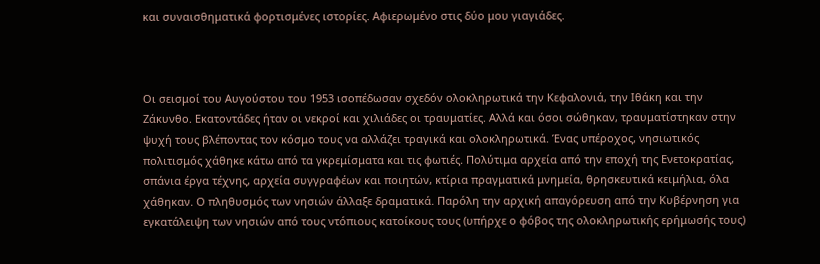και συναισθηματικά φορτισμένες ιστορίες. Αφιερωμένο στις δύο μου γιαγιάδες.



Οι σεισμοί του Αυγούστου του 1953 ισοπέδωσαν σχεδόν ολοκληρωτικά την Κεφαλονιά, την Ιθάκη και την Ζάκυνθο. Εκατοντάδες ήταν οι νεκροί και χιλιάδες οι τραυματίες. Αλλά και όσοι σώθηκαν, τραυματίστηκαν στην ψυχή τους βλέποντας τον κόσμο τους να αλλάζει τραγικά και ολοκληρωτικά. Ένας υπέροχος, νησιωτικός πολιτισμός χάθηκε κάτω από τα γκρεμίσματα και τις φωτιές. Πολύτιμα αρχεία από την εποχή της Ενετοκρατίας, σπάνια έργα τέχνης, αρχεία συγγραφέων και ποιητών, κτίρια πραγματικά μνημεία, θρησκευτικά κειμήλια, όλα χάθηκαν. Ο πληθυσμός των νησιών άλλαξε δραματικά. Παρόλη την αρχική απαγόρευση από την Κυβέρνηση για εγκατάλειψη των νησιών από τους ντόπιους κατοίκους τους (υπήρχε ο φόβος της ολοκληρωτικής ερήμωσής τους)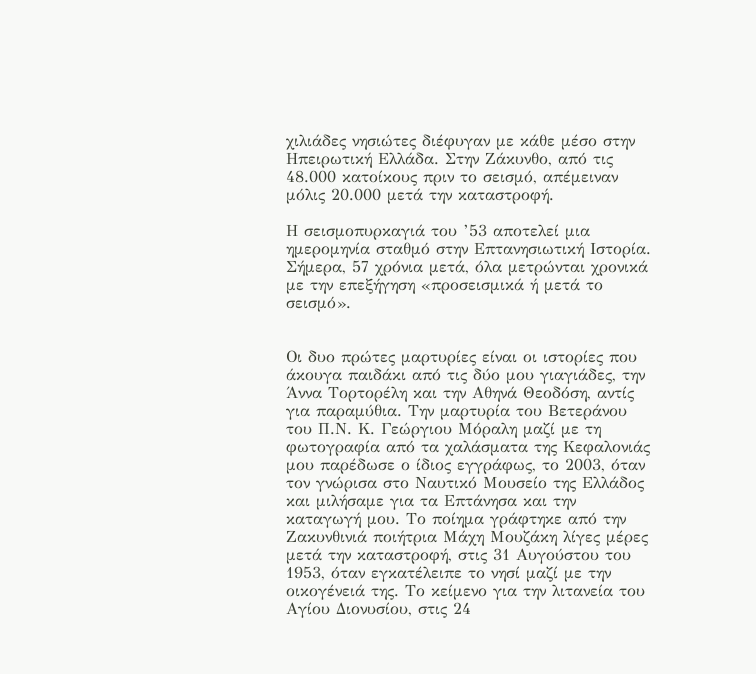χιλιάδες νησιώτες διέφυγαν με κάθε μέσο στην Ηπειρωτική Ελλάδα. Στην Ζάκυνθο, από τις 48.000 κατοίκους πριν το σεισμό, απέμειναν μόλις 20.000 μετά την καταστροφή.

Η σεισμοπυρκαγιά του ’53 αποτελεί μια ημερομηνία σταθμό στην Επτανησιωτική Ιστορία. Σήμερα, 57 χρόνια μετά, όλα μετρώνται χρονικά με την επεξήγηση «προσεισμικά ή μετά το σεισμό».


Οι δυο πρώτες μαρτυρίες είναι οι ιστορίες που άκουγα παιδάκι από τις δύο μου γιαγιάδες, την Άννα Τορτορέλη και την Αθηνά Θεοδόση, αντίς για παραμύθια. Την μαρτυρία του Βετεράνου του Π.Ν. Κ. Γεώργιου Μόραλη μαζί με τη φωτογραφία από τα χαλάσματα της Κεφαλονιάς μου παρέδωσε ο ίδιος εγγράφως, το 2003, όταν τον γνώρισα στο Ναυτικό Μουσείο της Ελλάδος και μιλήσαμε για τα Επτάνησα και την καταγωγή μου. Το ποίημα γράφτηκε από την Ζακυνθινιά ποιήτρια Μάχη Μουζάκη λίγες μέρες μετά την καταστροφή, στις 31 Αυγούστου του 1953, όταν εγκατέλειπε το νησί μαζί με την οικογένειά της. Το κείμενο για την λιτανεία του Αγίου Διονυσίου, στις 24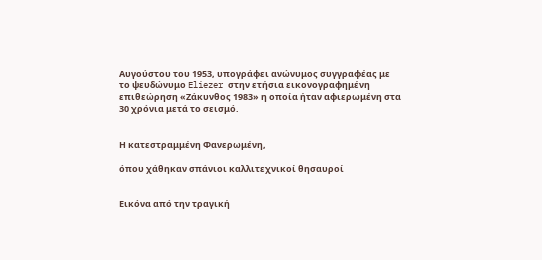Αυγούστου του 1953, υπογράφει ανώνυμος συγγραφέας με το ψευδώνυμο Eliezer στην ετήσια εικονογραφημένη επιθεώρηση «Ζάκυνθος 1983» η οποία ήταν αφιερωμένη στα 30 χρόνια μετά το σεισμό.


Η κατεστραμμένη Φανερωμένη,

όπου χάθηκαν σπάνιοι καλλιτεχνικοί θησαυροί


Εικόνα από την τραγική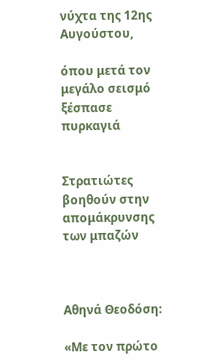νύχτα της 12ης Αυγούστου,

όπου μετά τον μεγάλο σεισμό ξέσπασε πυρκαγιά


Στρατιώτες βοηθούν στην απομάκρυνσης των μπαζών



Αθηνά Θεοδόση:

«Με τον πρώτο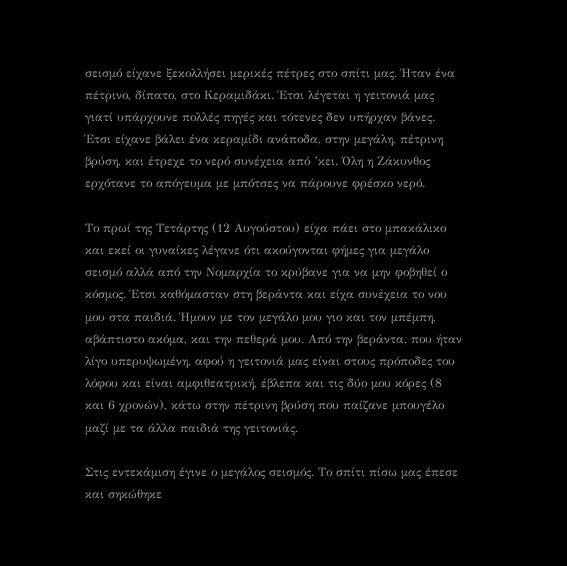σεισμό είχανε ξεκολλήσει μερικές πέτρες στο σπίτι μας. Ήταν ένα πέτρινο, δίπατο, στο Κεραμιδάκι. Έτσι λέγεται η γειτονιά μας γιατί υπάρχουνε πολλές πηγές και τότενες δεν υπήρχαν βάνες. Έτσι είχανε βάλει ένα κεραμίδι ανάποδα, στην μεγάλη, πέτρινη βρύση, και έτρεχε το νερό συνέχεια από ’κει. Όλη η Ζάκυνθος ερχότανε το απόγευμα με μπότσες να πάρουνε φρέσκο νερό.

Το πρωί της Τετάρτης (12 Αυγούστου) είχα πάει στο μπακάλικο και εκεί οι γυναίκες λέγανε ότι ακούγονται φήμες για μεγάλο σεισμό αλλά από την Νομαρχία το κρύβανε για να μην φοβηθεί ο κόσμος. Έτσι καθόμασταν στη βεράντα και είχα συνέχεια το νου μου στα παιδιά. Ήμουν με τον μεγάλο μου γιο και τον μπέμπη, αβάπτιστο ακόμα, και την πεθερά μου. Από την βεράντα, που ήταν λίγο υπερυψωμένη, αφού η γειτονιά μας είναι στους πρόποδες του λόφου και είναι αμφιθεατρική, έβλεπα και τις δύο μου κόρες (8 και 6 χρονών), κάτω στην πέτρινη βρύση που παίζανε μπουγέλο μαζί με τα άλλα παιδιά της γειτονιάς.

Στις εντεκάμιση έγινε ο μεγάλος σεισμός. Το σπίτι πίσω μας έπεσε και σηκώθηκε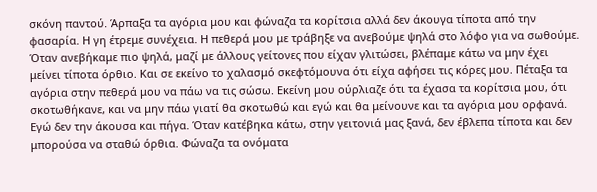σκόνη παντού. Άρπαξα τα αγόρια μου και φώναζα τα κορίτσια αλλά δεν άκουγα τίποτα από την φασαρία. Η γη έτρεμε συνέχεια. Η πεθερά μου με τράβηξε να ανεβούμε ψηλά στο λόφο για να σωθούμε. Όταν ανεβήκαμε πιο ψηλά, μαζί με άλλους γείτονες που είχαν γλιτώσει, βλέπαμε κάτω να μην έχει μείνει τίποτα όρθιο. Και σε εκείνο το χαλασμό σκεφτόμουνα ότι είχα αφήσει τις κόρες μου. Πέταξα τα αγόρια στην πεθερά μου να πάω να τις σώσω. Εκείνη μου ούρλιαζε ότι τα έχασα τα κορίτσια μου, ότι σκοτωθήκανε, και να μην πάω γιατί θα σκοτωθώ και εγώ και θα μείνουνε και τα αγόρια μου ορφανά. Εγώ δεν την άκουσα και πήγα. Όταν κατέβηκα κάτω, στην γειτονιά μας ξανά, δεν έβλεπα τίποτα και δεν μπορούσα να σταθώ όρθια. Φώναζα τα ονόματα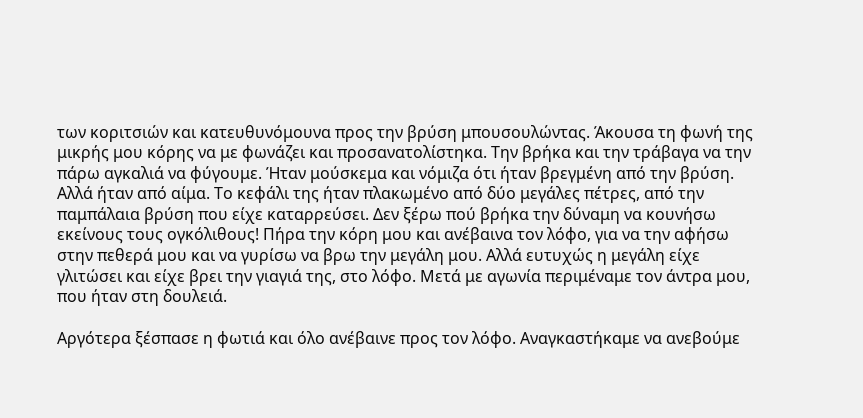των κοριτσιών και κατευθυνόμουνα προς την βρύση μπουσουλώντας. Άκουσα τη φωνή της μικρής μου κόρης να με φωνάζει και προσανατολίστηκα. Την βρήκα και την τράβαγα να την πάρω αγκαλιά να φύγουμε. Ήταν μούσκεμα και νόμιζα ότι ήταν βρεγμένη από την βρύση. Αλλά ήταν από αίμα. Το κεφάλι της ήταν πλακωμένο από δύο μεγάλες πέτρες, από την παμπάλαια βρύση που είχε καταρρεύσει. Δεν ξέρω πού βρήκα την δύναμη να κουνήσω εκείνους τους ογκόλιθους! Πήρα την κόρη μου και ανέβαινα τον λόφο, για να την αφήσω στην πεθερά μου και να γυρίσω να βρω την μεγάλη μου. Αλλά ευτυχώς η μεγάλη είχε γλιτώσει και είχε βρει την γιαγιά της, στο λόφο. Μετά με αγωνία περιμέναμε τον άντρα μου, που ήταν στη δουλειά.

Αργότερα ξέσπασε η φωτιά και όλο ανέβαινε προς τον λόφο. Αναγκαστήκαμε να ανεβούμε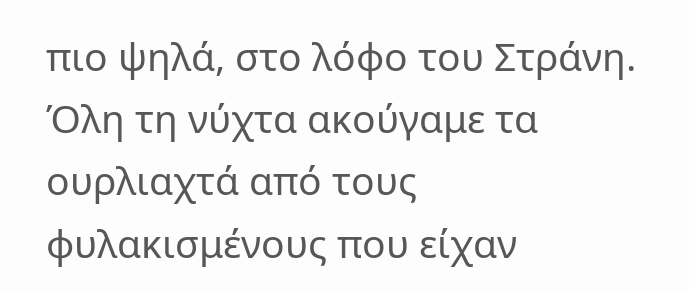πιο ψηλά, στο λόφο του Στράνη. Όλη τη νύχτα ακούγαμε τα ουρλιαχτά από τους φυλακισμένους που είχαν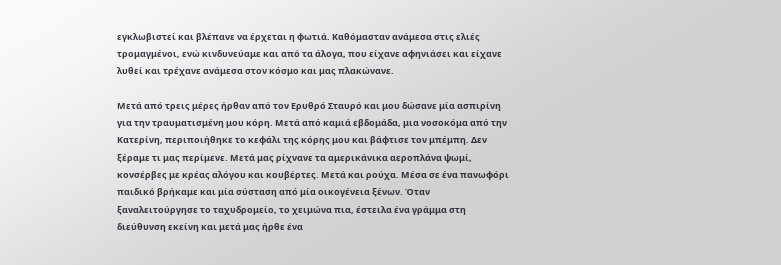εγκλωβιστεί και βλέπανε να έρχεται η φωτιά. Καθόμασταν ανάμεσα στις ελιές τρομαγμένοι, ενώ κινδυνεύαμε και από τα άλογα, που είχανε αφηνιάσει και είχανε λυθεί και τρέχανε ανάμεσα στον κόσμο και μας πλακώνανε.

Μετά από τρεις μέρες ήρθαν από τον Ερυθρό Σταυρό και μου δώσανε μία ασπιρίνη για την τραυματισμένη μου κόρη. Μετά από καμιά εβδομάδα, μια νοσοκόμα από την Κατερίνη, περιποιήθηκε το κεφάλι της κόρης μου και βάφτισε τον μπέμπη. Δεν ξέραμε τι μας περίμενε. Μετά μας ρίχνανε τα αμερικάνικα αεροπλάνα ψωμί, κονσέρβες με κρέας αλόγου και κουβέρτες. Μετά και ρούχα. Μέσα σε ένα πανωφόρι παιδικό βρήκαμε και μία σύσταση από μία οικογένεια ξένων. Όταν ξαναλειτούργησε το ταχυδρομείο, το χειμώνα πια, έστειλα ένα γράμμα στη διεύθυνση εκείνη και μετά μας ήρθε ένα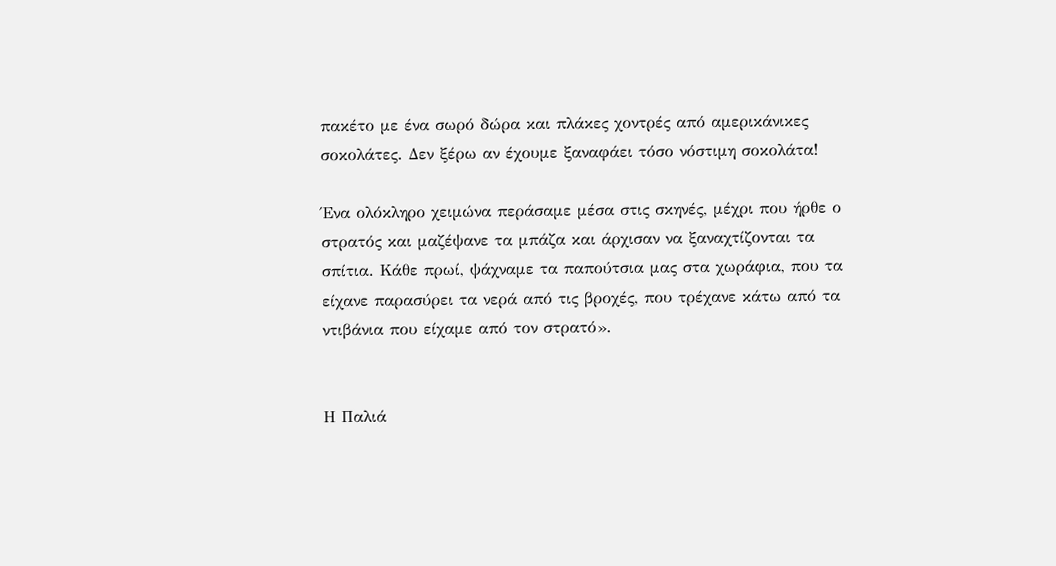πακέτο με ένα σωρό δώρα και πλάκες χοντρές από αμερικάνικες σοκολάτες. Δεν ξέρω αν έχουμε ξαναφάει τόσο νόστιμη σοκολάτα!

Ένα ολόκληρο χειμώνα περάσαμε μέσα στις σκηνές, μέχρι που ήρθε ο στρατός και μαζέψανε τα μπάζα και άρχισαν να ξαναχτίζονται τα σπίτια. Κάθε πρωί, ψάχναμε τα παπούτσια μας στα χωράφια, που τα είχανε παρασύρει τα νερά από τις βροχές, που τρέχανε κάτω από τα ντιβάνια που είχαμε από τον στρατό».


Η Παλιά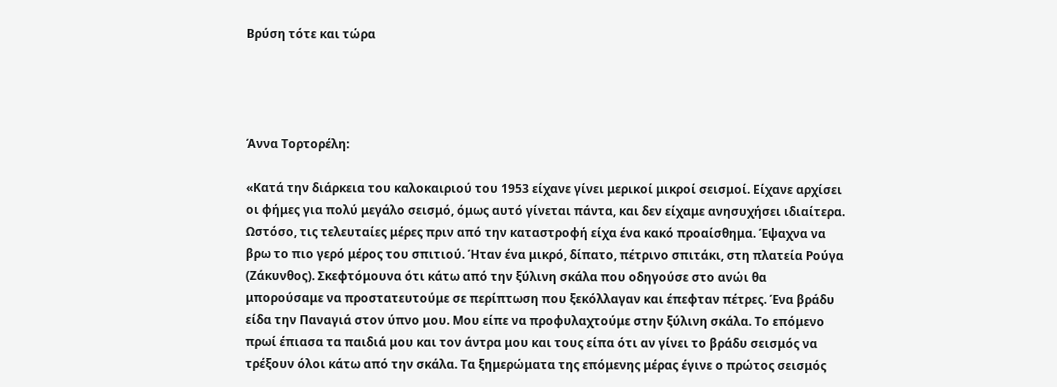Βρύση τότε και τώρα




Άννα Τορτορέλη:

«Κατά την διάρκεια του καλοκαιριού του 1953 είχανε γίνει μερικοί μικροί σεισμοί. Είχανε αρχίσει οι φήμες για πολύ μεγάλο σεισμό, όμως αυτό γίνεται πάντα, και δεν είχαμε ανησυχήσει ιδιαίτερα. Ωστόσο, τις τελευταίες μέρες πριν από την καταστροφή είχα ένα κακό προαίσθημα. Έψαχνα να βρω το πιο γερό μέρος του σπιτιού. Ήταν ένα μικρό, δίπατο, πέτρινο σπιτάκι, στη πλατεία Ρούγα (Ζάκυνθος). Σκεφτόμουνα ότι κάτω από την ξύλινη σκάλα που οδηγούσε στο ανώι θα μπορούσαμε να προστατευτούμε σε περίπτωση που ξεκόλλαγαν και έπεφταν πέτρες. Ένα βράδυ είδα την Παναγιά στον ύπνο μου. Μου είπε να προφυλαχτούμε στην ξύλινη σκάλα. Το επόμενο πρωί έπιασα τα παιδιά μου και τον άντρα μου και τους είπα ότι αν γίνει το βράδυ σεισμός να τρέξουν όλοι κάτω από την σκάλα. Τα ξημερώματα της επόμενης μέρας έγινε ο πρώτος σεισμός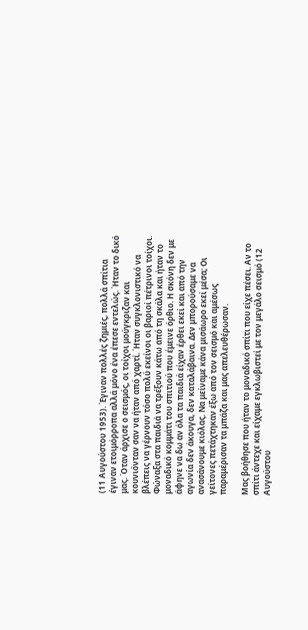(11 Αυγούστου 1953). Έγιναν πολλές ζημιές, πολλά σπίτια έγιναν ετοιμόρροπα αλλά μόνο ένα έπεσε εντελώς. Ήταν το δικό μας. Όταν άρχισε ο σεισμός, οι τοίχοι μούγκριζαν και κουνιόνταν σαν να ήταν από χαρτί. Ήταν συγκλονιστικό να βλέπεις να γέρνουν τόσο πολύ εκείνοι οι βαριοί πέτρινοι τοίχοι. Φώναξα στα παιδιά να τρέξουν κάτω από τη σκάλα και ήταν το μοναδικό κομμάτι του σπιτιού που έμεινε όρθιο. Η σκόνη δεν με άφηνε να δω αν όλα τα παιδιά είχαν έρθει εκεί και από την αγωνία δεν άκουγα, δεν καταλάβαινα. Δεν μπορούσαμε να ανασάνουμε κιόλας. Να μείναμε κάνα μισάωρο εκεί μέσα; Οι γείτονες πετάχτηκαν έξω από τον σεισμό και αμέσως παραμέρισαν τα μπάζα και μας απελευθέρωσαν.

Μας βοήθησε που ήταν το μοναδικό σπίτι που είχε πέσει. Αν το σπίτι άντεχε και είχαμε εγκλωβιστεί με τον μεγάλο σεισμό (12 Αυγούστου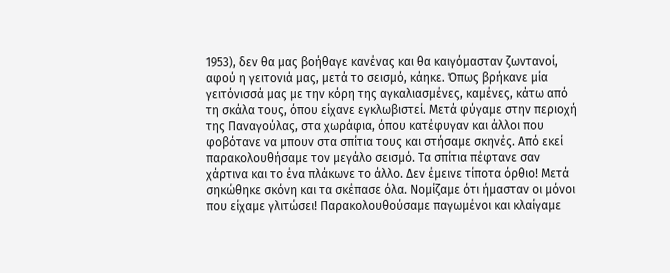1953), δεν θα μας βοήθαγε κανένας και θα καιγόμασταν ζωντανοί, αφού η γειτονιά μας, μετά το σεισμό, κάηκε. Όπως βρήκανε μία γειτόνισσά μας με την κόρη της αγκαλιασμένες, καμένες, κάτω από τη σκάλα τους, όπου είχανε εγκλωβιστεί. Μετά φύγαμε στην περιοχή της Παναγούλας, στα χωράφια, όπου κατέφυγαν και άλλοι που φοβότανε να μπουν στα σπίτια τους και στήσαμε σκηνές. Από εκεί παρακολουθήσαμε τον μεγάλο σεισμό. Τα σπίτια πέφτανε σαν χάρτινα και το ένα πλάκωνε το άλλο. Δεν έμεινε τίποτα όρθιο! Μετά σηκώθηκε σκόνη και τα σκέπασε όλα. Νομίζαμε ότι ήμασταν οι μόνοι που είχαμε γλιτώσει! Παρακολουθούσαμε παγωμένοι και κλαίγαμε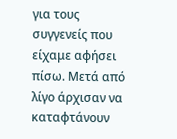για τους συγγενείς που είχαμε αφήσει πίσω. Μετά από λίγο άρχισαν να καταφτάνουν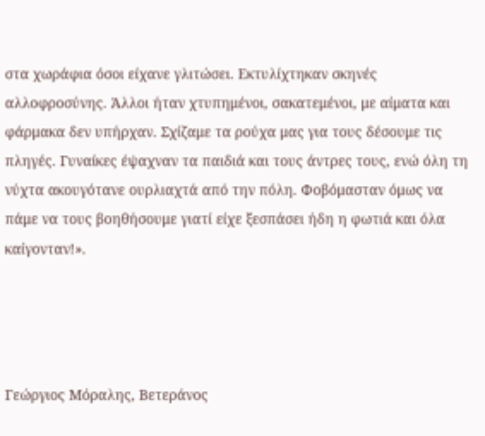στα χωράφια όσοι είχανε γλιτώσει. Εκτυλίχτηκαν σκηνές αλλοφροσύνης. Άλλοι ήταν χτυπημένοι, σακατεμένοι, με αίματα και φάρμακα δεν υπήρχαν. Σχίζαμε τα ρούχα μας για τους δέσουμε τις πληγές. Γυναίκες έψαχναν τα παιδιά και τους άντρες τους, ενώ όλη τη νύχτα ακουγότανε ουρλιαχτά από την πόλη. Φοβόμασταν όμως να πάμε να τους βοηθήσουμε γιατί είχε ξεσπάσει ήδη η φωτιά και όλα καίγονταν!».




Γεώργιος Μόραλης, Βετεράνος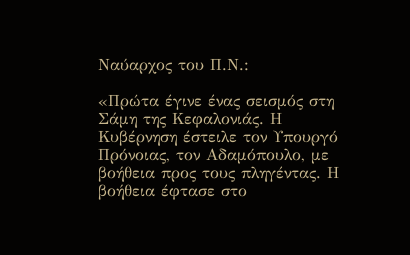Ναύαρχος του Π.Ν.:

«Πρώτα έγινε ένας σεισμός στη Σάμη της Κεφαλονιάς. Η Κυβέρνηση έστειλε τον Υπουργό Πρόνοιας, τον Αδαμόπουλο, με βοήθεια προς τους πληγέντας. Η βοήθεια έφτασε στο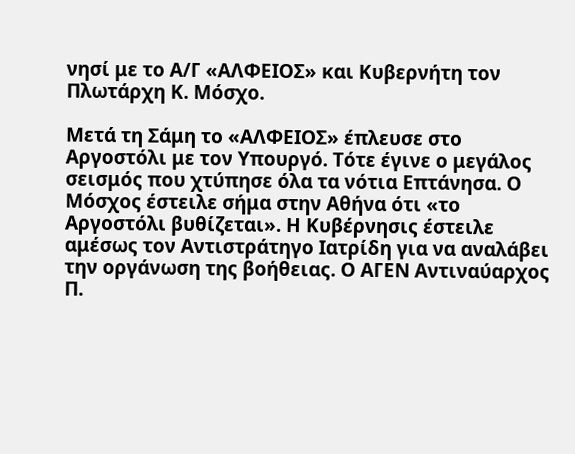νησί με το Α/Γ «ΑΛΦΕΙΟΣ» και Κυβερνήτη τον Πλωτάρχη Κ. Μόσχο.

Μετά τη Σάμη το «ΑΛΦΕΙΟΣ» έπλευσε στο Αργοστόλι με τον Υπουργό. Τότε έγινε ο μεγάλος σεισμός που χτύπησε όλα τα νότια Επτάνησα. Ο Μόσχος έστειλε σήμα στην Αθήνα ότι «το Αργοστόλι βυθίζεται». Η Κυβέρνησις έστειλε αμέσως τον Αντιστράτηγο Ιατρίδη για να αναλάβει την οργάνωση της βοήθειας. Ο ΑΓΕΝ Αντιναύαρχος Π.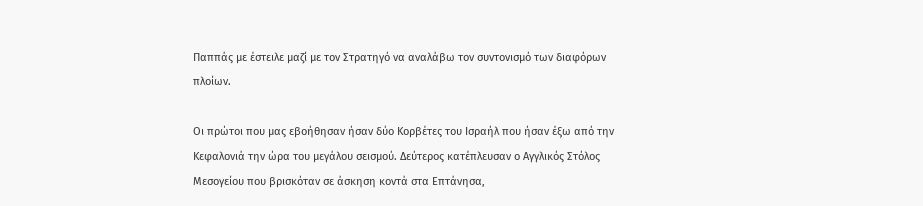Παππάς με έστειλε μαζί με τον Στρατηγό να αναλάβω τον συντονισμό των διαφόρων πλοίων.

Οι πρώτοι που μας εβοήθησαν ήσαν δύο Κορβέτες του Ισραήλ που ήσαν έξω από την Κεφαλονιά την ώρα του μεγάλου σεισμού. Δεύτερος κατέπλευσαν ο Αγγλικός Στόλος Μεσογείου που βρισκόταν σε άσκηση κοντά στα Επτάνησα,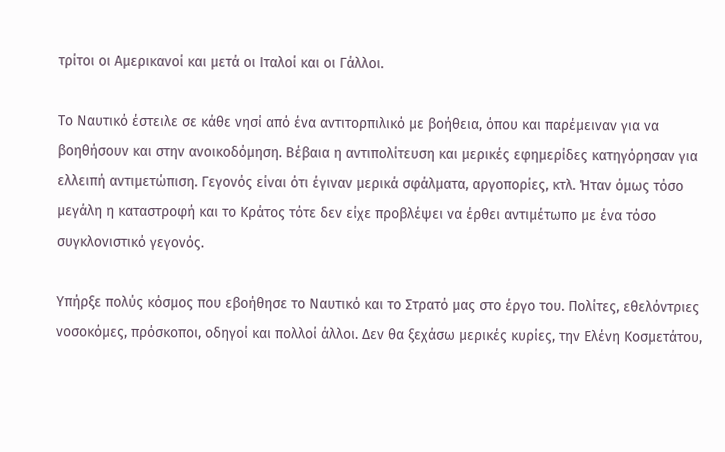τρίτοι οι Αμερικανοί και μετά οι Ιταλοί και οι Γάλλοι.

Το Ναυτικό έστειλε σε κάθε νησί από ένα αντιτορπιλικό με βοήθεια, όπου και παρέμειναν για να βοηθήσουν και στην ανοικοδόμηση. Βέβαια η αντιπολίτευση και μερικές εφημερίδες κατηγόρησαν για ελλειπή αντιμετώπιση. Γεγονός είναι ότι έγιναν μερικά σφάλματα, αργοπορίες, κτλ. Ήταν όμως τόσο μεγάλη η καταστροφή και το Κράτος τότε δεν είχε προβλέψει να έρθει αντιμέτωπο με ένα τόσο συγκλονιστικό γεγονός.

Υπήρξε πολύς κόσμος που εβοήθησε το Ναυτικό και το Στρατό μας στο έργο του. Πολίτες, εθελόντριες νοσοκόμες, πρόσκοποι, οδηγοί και πολλοί άλλοι. Δεν θα ξεχάσω μερικές κυρίες, την Ελένη Κοσμετάτου,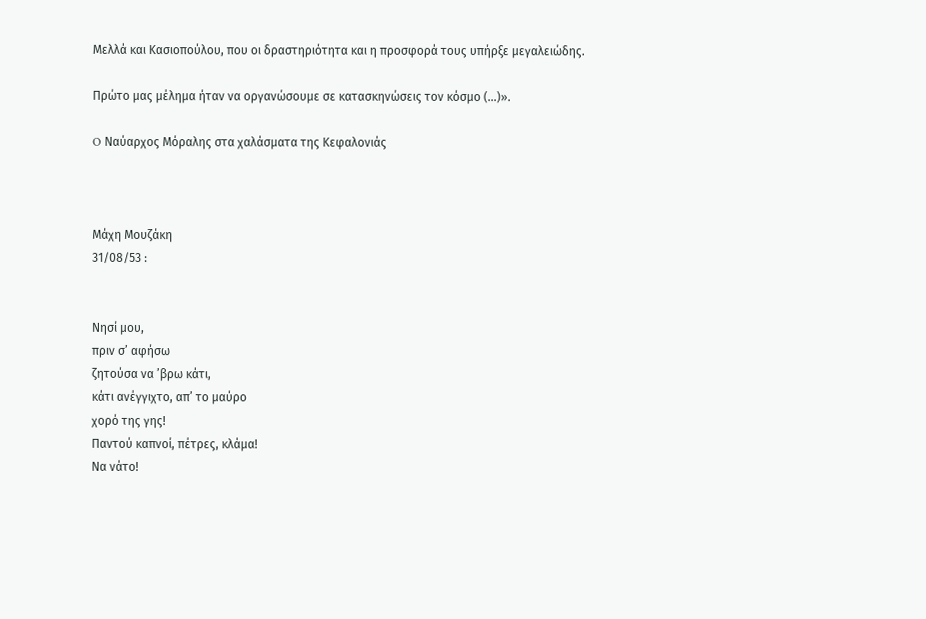Μελλά και Κασιοπούλου, που οι δραστηριότητα και η προσφορά τους υπήρξε μεγαλειώδης.

Πρώτο μας μέλημα ήταν να οργανώσουμε σε κατασκηνώσεις τον κόσμο (…)».

O Ναύαρχος Μόραλης στα χαλάσματα της Κεφαλονιάς



Μάχη Μουζάκη
31/08/53 :


Νησί μου,
πριν σ’ αφήσω
ζητούσα να ’βρω κάτι,
κάτι ανέγγιχτο, απ’ το μαύρο
χορό της γης!
Παντού καπνοί, πέτρες, κλάμα!
Να νάτο!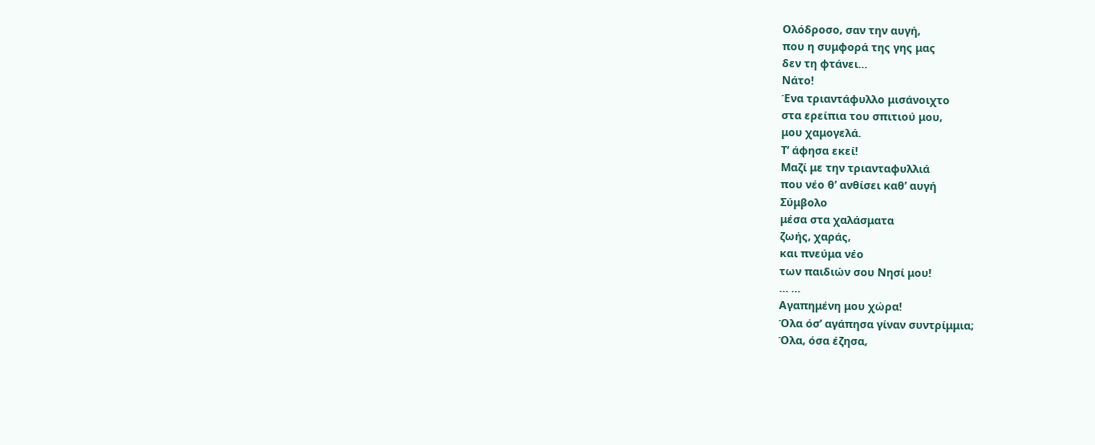Ολόδροσο, σαν την αυγή,
που η συμφορά της γης μας
δεν τη φτάνει…
Νάτο!
Ένα τριαντάφυλλο μισάνοιχτο
στα ερείπια του σπιτιού μου,
μου χαμογελά.
Τ’ άφησα εκεί!
Μαζί με την τριανταφυλλιά
που νέο θ’ ανθίσει καθ’ αυγή
Σύμβολο
μέσα στα χαλάσματα
ζωής, χαράς,
και πνεύμα νέο
των παιδιών σου Νησί μου!
… …
Αγαπημένη μου χώρα!
Όλα όσ’ αγάπησα γίναν συντρίμμια;
Όλα, όσα έζησα,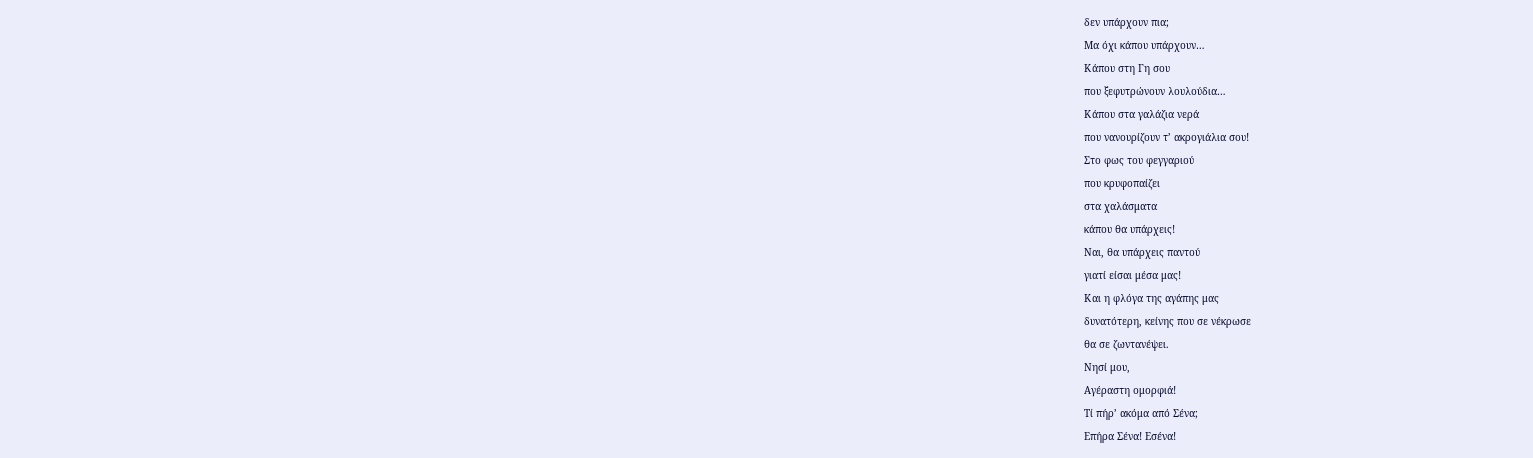δεν υπάρχουν πια;
Μα όχι κάπου υπάρχουν…
Κάπου στη Γη σου
που ξεφυτρώνουν λουλούδια…
Κάπου στα γαλάζια νερά
που νανουρίζουν τ’ ακρογιάλια σου!
Στο φως του φεγγαριού
που κρυφοπαίζει
στα χαλάσματα
κάπου θα υπάρχεις!
Ναι, θα υπάρχεις παντού
γιατί είσαι μέσα μας!
Και η φλόγα της αγάπης μας
δυνατότερη, κείνης που σε νέκρωσε
θα σε ζωντανέψει.
Νησί μου,
Αγέραστη ομορφιά!
Τί πήρ’ ακόμα από Σένα;
Επήρα Σένα! Εσένα!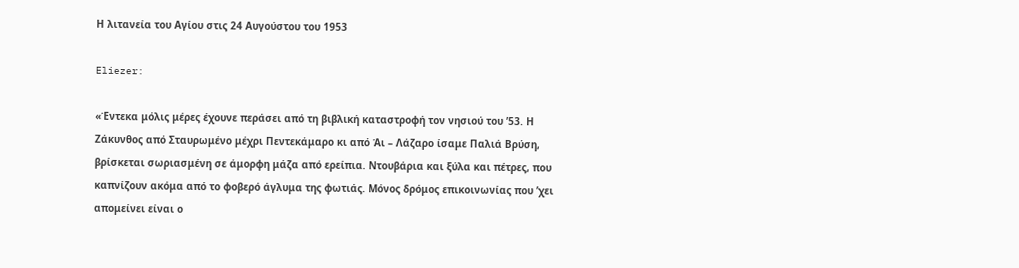Η λιτανεία του Αγίου στις 24 Αυγούστου του 1953

Eliezer:

«Έντεκα μόλις μέρες έχουνε περάσει από τη βιβλική καταστροφή τον νησιού του ’53. Η Ζάκυνθος από Σταυρωμένο μέχρι Πεντεκάμαρο κι από Άι – Λάζαρο ίσαμε Παλιά Βρύση, βρίσκεται σωριασμένη σε άμορφη μάζα από ερείπια. Ντουβάρια και ξύλα και πέτρες, που καπνίζουν ακόμα από το φοβερό άγλυμα της φωτιάς. Μόνος δρόμος επικοινωνίας που ’χει απομείνει είναι ο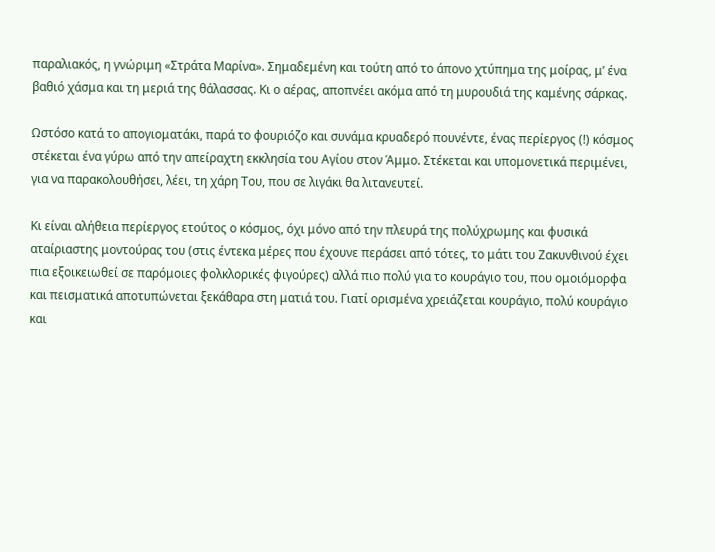παραλιακός, η γνώριμη «Στράτα Μαρίνα». Σημαδεμένη και τούτη από το άπονο χτύπημα της μοίρας, μ’ ένα βαθιό χάσμα και τη μεριά της θάλασσας. Κι ο αέρας, αποπνέει ακόμα από τη μυρουδιά της καμένης σάρκας.

Ωστόσο κατά το απογιοματάκι, παρά το φουριόζο και συνάμα κρυαδερό πουνέντε, ένας περίεργος (!) κόσμος στέκεται ένα γύρω από την απείραχτη εκκλησία του Αγίου στον Άμμο. Στέκεται και υπομονετικά περιμένει, για να παρακολουθήσει, λέει, τη χάρη Του, που σε λιγάκι θα λιτανευτεί.

Κι είναι αλήθεια περίεργος ετούτος ο κόσμος, όχι μόνο από την πλευρά της πολύχρωμης και φυσικά αταίριαστης μοντούρας του (στις έντεκα μέρες που έχουνε περάσει από τότες, το μάτι του Ζακυνθινού έχει πια εξοικειωθεί σε παρόμοιες φολκλορικές φιγούρες) αλλά πιο πολύ για το κουράγιο του, που ομοιόμορφα και πεισματικά αποτυπώνεται ξεκάθαρα στη ματιά του. Γιατί ορισμένα χρειάζεται κουράγιο, πολύ κουράγιο και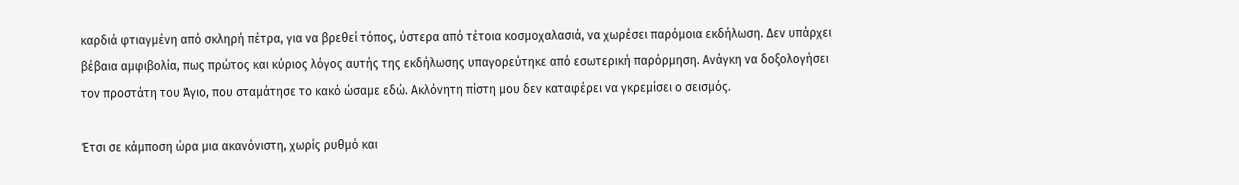καρδιά φτιαγμένη από σκληρή πέτρα, για να βρεθεί τόπος, ύστερα από τέτοια κοσμοχαλασιά, να χωρέσει παρόμοια εκδήλωση. Δεν υπάρχει βέβαια αμφιβολία, πως πρώτος και κύριος λόγος αυτής της εκδήλωσης υπαγορεύτηκε από εσωτερική παρόρμηση. Ανάγκη να δοξολογήσει τον προστάτη του Άγιο, που σταμάτησε το κακό ώσαμε εδώ. Ακλόνητη πίστη μου δεν καταφέρει να γκρεμίσει ο σεισμός.

Έτσι σε κάμποση ώρα μια ακανόνιστη, χωρίς ρυθμό και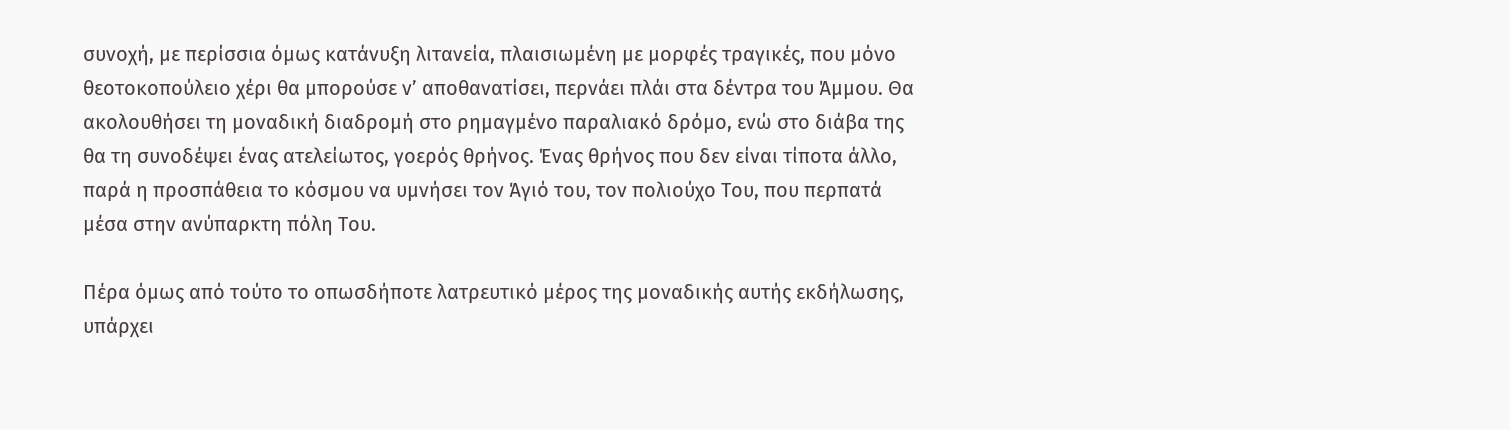συνοχή, με περίσσια όμως κατάνυξη λιτανεία, πλαισιωμένη με μορφές τραγικές, που μόνο θεοτοκοπούλειο χέρι θα μπορούσε ν’ αποθανατίσει, περνάει πλάι στα δέντρα του Άμμου. Θα ακολουθήσει τη μοναδική διαδρομή στο ρημαγμένο παραλιακό δρόμο, ενώ στο διάβα της θα τη συνοδέψει ένας ατελείωτος, γοερός θρήνος. Ένας θρήνος που δεν είναι τίποτα άλλο, παρά η προσπάθεια το κόσμου να υμνήσει τον Άγιό του, τον πολιούχο Του, που περπατά μέσα στην ανύπαρκτη πόλη Του.

Πέρα όμως από τούτο το οπωσδήποτε λατρευτικό μέρος της μοναδικής αυτής εκδήλωσης, υπάρχει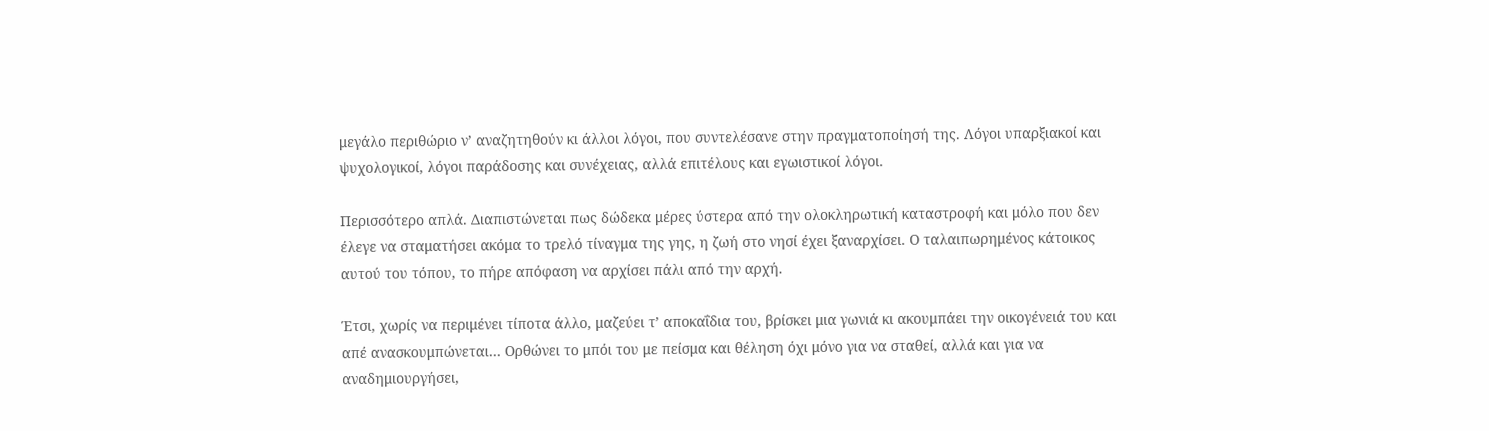μεγάλο περιθώριο ν’ αναζητηθούν κι άλλοι λόγοι, που συντελέσανε στην πραγματοποίησή της. Λόγοι υπαρξιακοί και ψυχολογικοί, λόγοι παράδοσης και συνέχειας, αλλά επιτέλους και εγωιστικοί λόγοι.

Περισσότερο απλά. Διαπιστώνεται πως δώδεκα μέρες ύστερα από την ολοκληρωτική καταστροφή και μόλο που δεν έλεγε να σταματήσει ακόμα το τρελό τίναγμα της γης, η ζωή στο νησί έχει ξαναρχίσει. Ο ταλαιπωρημένος κάτοικος αυτού του τόπου, το πήρε απόφαση να αρχίσει πάλι από την αρχή.

Έτσι, χωρίς να περιμένει τίποτα άλλο, μαζεύει τ’ αποκαΐδια του, βρίσκει μια γωνιά κι ακουμπάει την οικογένειά του και απέ ανασκουμπώνεται… Ορθώνει το μπόι του με πείσμα και θέληση όχι μόνο για να σταθεί, αλλά και για να αναδημιουργήσει,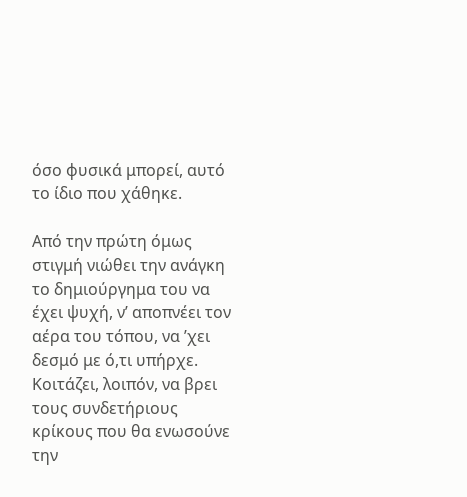όσο φυσικά μπορεί, αυτό το ίδιο που χάθηκε.

Από την πρώτη όμως στιγμή νιώθει την ανάγκη το δημιούργημα του να έχει ψυχή, ν’ αποπνέει τον αέρα του τόπου, να ’χει δεσμό με ό,τι υπήρχε. Κοιτάζει, λοιπόν, να βρει τους συνδετήριους κρίκους που θα ενωσούνε την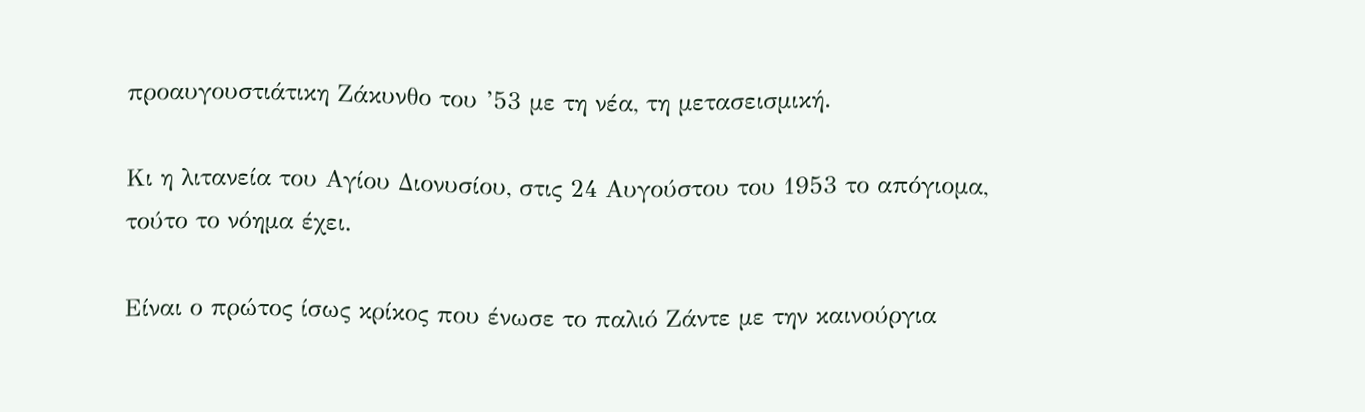προαυγουστιάτικη Ζάκυνθο του ’53 με τη νέα, τη μετασεισμική.

Κι η λιτανεία του Αγίου Διονυσίου, στις 24 Αυγούστου του 1953 το απόγιομα, τούτο το νόημα έχει.

Είναι ο πρώτος ίσως κρίκος που ένωσε το παλιό Ζάντε με την καινούργια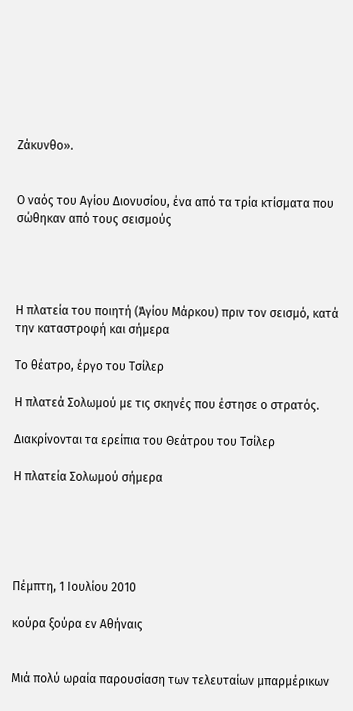Ζάκυνθο».


Ο ναός του Αγίου Διονυσίου, ένα από τα τρία κτίσματα που σώθηκαν από τους σεισμούς




Η πλατεία του ποιητή (Άγίου Μάρκου) πριν τον σεισμό, κατά την καταστροφή και σήμερα

Το θέατρο, έργο του Τσίλερ

Η πλατεά Σολωμού με τις σκηνές που έστησε ο στρατός.

Διακρίνονται τα ερείπια του Θεάτρου του Τσίλερ

Η πλατεία Σολωμού σήμερα





Πέμπτη, 1 Ιουλίου 2010

κούρα ξούρα εν Αθήναις


Μιά πολύ ωραία παρουσίαση των τελευταίων μπαρμέρικων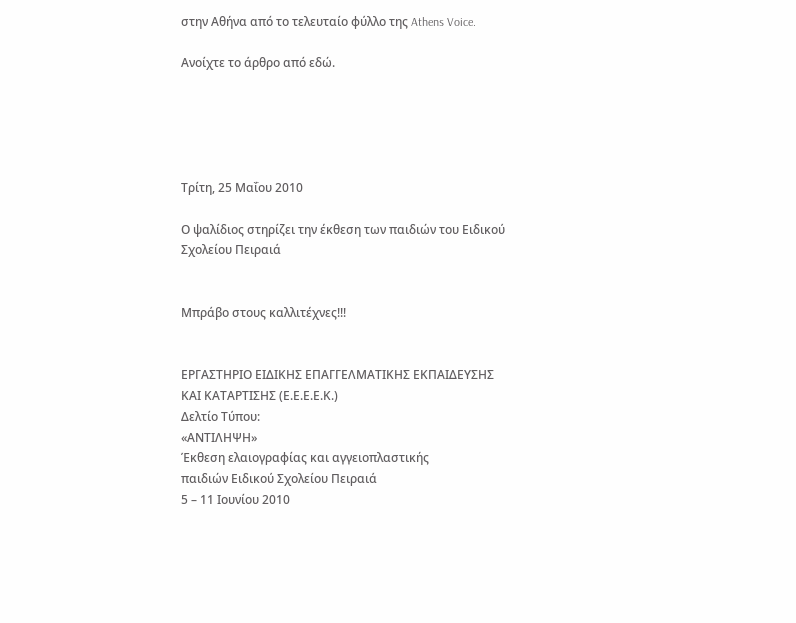στην Αθήνα από το τελευταίο φύλλο της Athens Voice.

Ανοίχτε το άρθρο από εδώ.





Τρίτη, 25 Μαΐου 2010

Ο ψαλίδιος στηρίζει την έκθεση των παιδιών του Ειδικού Σχολείου Πειραιά


Μπράβο στους καλλιτέχνες!!!


ΕΡΓΑΣΤΗΡΙΟ ΕΙΔΙΚΗΣ ΕΠΑΓΓΕΛΜΑΤΙΚΗΣ ΕΚΠΑΙΔΕΥΣΗΣ ΚΑΙ ΚΑΤΑΡΤΙΣΗΣ (Ε.Ε.Ε.Ε.Κ.)
Δελτίο Τύπου:
«ΑΝΤΙΛΗΨΗ»
Έκθεση ελαιογραφίας και αγγειοπλαστικής
παιδιών Ειδικού Σχολείου Πειραιά
5 – 11 Ιουνίου 2010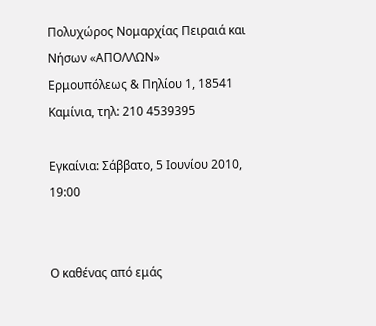Πολυχώρος Νομαρχίας Πειραιά και Νήσων «ΑΠΟΛΛΩΝ»
Ερμουπόλεως & Πηλίου 1, 18541 Καμίνια, τηλ: 210 4539395

Εγκαίνια: Σάββατο, 5 Ιουνίου 2010, 19:00


Ο καθένας από εμάς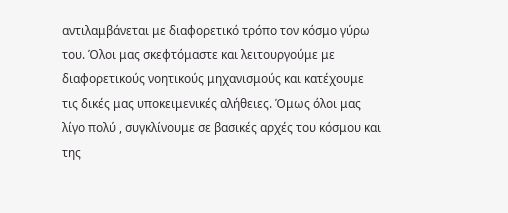αντιλαμβάνεται με διαφορετικό τρόπο τον κόσμο γύρω του. Όλοι μας σκεφτόμαστε και λειτουργούμε με διαφορετικούς νοητικούς μηχανισμούς και κατέχουμε τις δικές μας υποκειμενικές αλήθειες. Όμως όλοι μας λίγο πολύ , συγκλίνουμε σε βασικές αρχές του κόσμου και της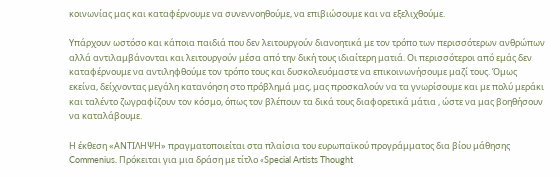κοινωνίας μας και καταφέρνουμε να συνεννοηθούμε, να επιβιώσουμε και να εξελιχθούμε.

Υπάρχουν ωστόσο και κάποια παιδιά που δεν λειτουργούν διανοητικά με τον τρόπο των περισσότερων ανθρώπων αλλά αντιλαμβάνονται και λειτουργούν μέσα από την δική τους ιδιαίτερη ματιά. Οι περισσότεροι από εμάς δεν καταφέρνουμε να αντιληφθούμε τον τρόπο τους και δυσκολευόμαστε να επικοινωνήσουμε μαζί τους. Όμως εκείνα, δείχνοντας μεγάλη κατανόηση στο πρόβλημά μας, μας προσκαλούν να τα γνωρίσουμε και με πολύ μεράκι και ταλέντο ζωγραφίζουν τον κόσμο, όπως τον βλέπουν τα δικά τους διαφορετικά μάτια , ώστε να μας βοηθήσουν να καταλάβουμε.

Η έκθεση «ΑΝΤΙΛΗΨΗ» πραγματοποιείται στα πλαίσια του ευρωπαϊκού προγράμματος δια βίου μάθησης Commenius. Πρόκειται για μια δράση με τίτλο «Special Artists Thought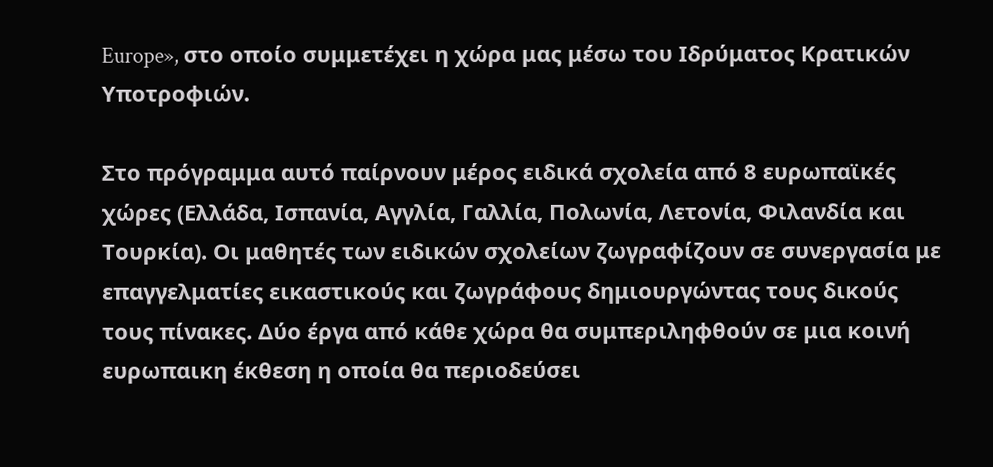Europe», στο οποίο συμμετέχει η χώρα μας μέσω του Ιδρύματος Κρατικών Υποτροφιών.

Στο πρόγραμμα αυτό παίρνουν μέρος ειδικά σχολεία από 8 ευρωπαϊκές χώρες (Ελλάδα, Ισπανία, Αγγλία, Γαλλία, Πολωνία, Λετονία, Φιλανδία και Τουρκία). Οι μαθητές των ειδικών σχολείων ζωγραφίζουν σε συνεργασία με επαγγελματίες εικαστικούς και ζωγράφους δημιουργώντας τους δικούς τους πίνακες. Δύο έργα από κάθε χώρα θα συμπεριληφθούν σε μια κοινή ευρωπαικη έκθεση η οποία θα περιοδεύσει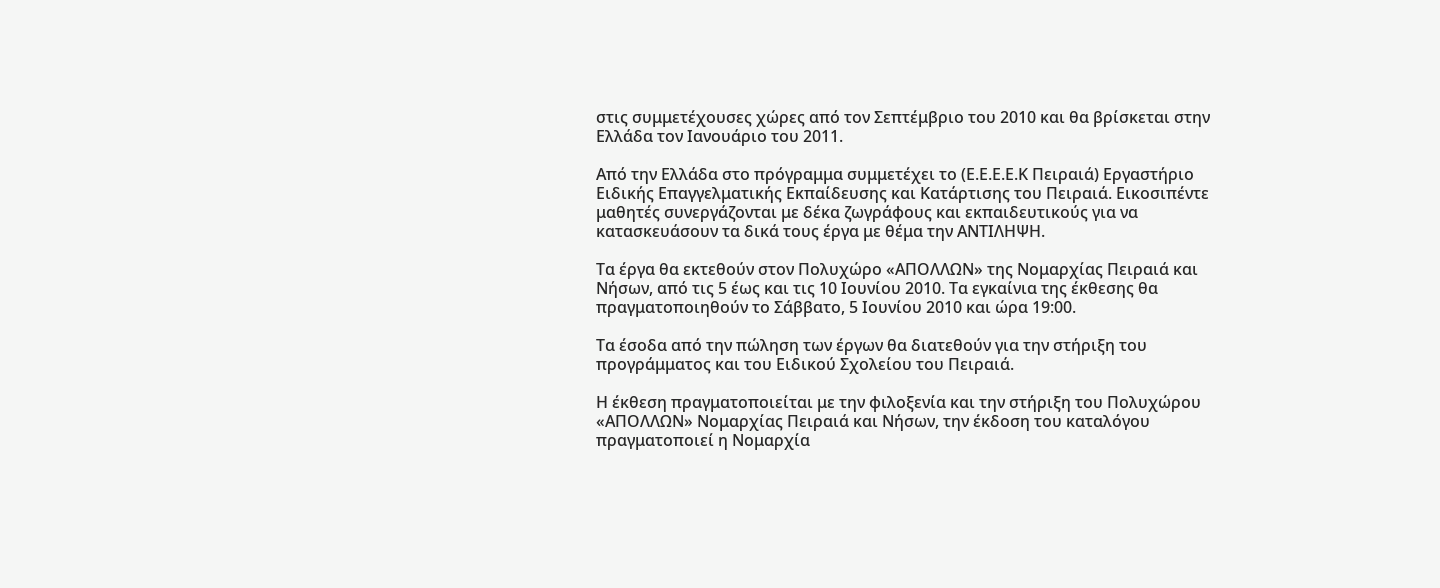στις συμμετέχουσες χώρες από τον Σεπτέμβριο του 2010 και θα βρίσκεται στην Ελλάδα τον Ιανουάριο του 2011.

Από την Ελλάδα στο πρόγραμμα συμμετέχει το (Ε.Ε.Ε.Ε.Κ Πειραιά) Εργαστήριο Ειδικής Επαγγελματικής Εκπαίδευσης και Κατάρτισης του Πειραιά. Εικοσιπέντε μαθητές συνεργάζονται με δέκα ζωγράφους και εκπαιδευτικούς για να κατασκευάσουν τα δικά τους έργα με θέμα την ΑΝΤΙΛΗΨΗ.

Τα έργα θα εκτεθούν στον Πολυχώρο «ΑΠΟΛΛΩΝ» της Νομαρχίας Πειραιά και Νήσων, από τις 5 έως και τις 10 Ιουνίου 2010. Τα εγκαίνια της έκθεσης θα πραγματοποιηθούν το Σάββατο, 5 Ιουνίου 2010 και ώρα 19:00.

Τα έσοδα από την πώληση των έργων θα διατεθούν για την στήριξη του προγράμματος και του Ειδικού Σχολείου του Πειραιά.

Η έκθεση πραγματοποιείται με την φιλοξενία και την στήριξη του Πολυχώρου «ΑΠΟΛΛΩΝ» Νομαρχίας Πειραιά και Νήσων, την έκδοση του καταλόγου πραγματοποιεί η Νομαρχία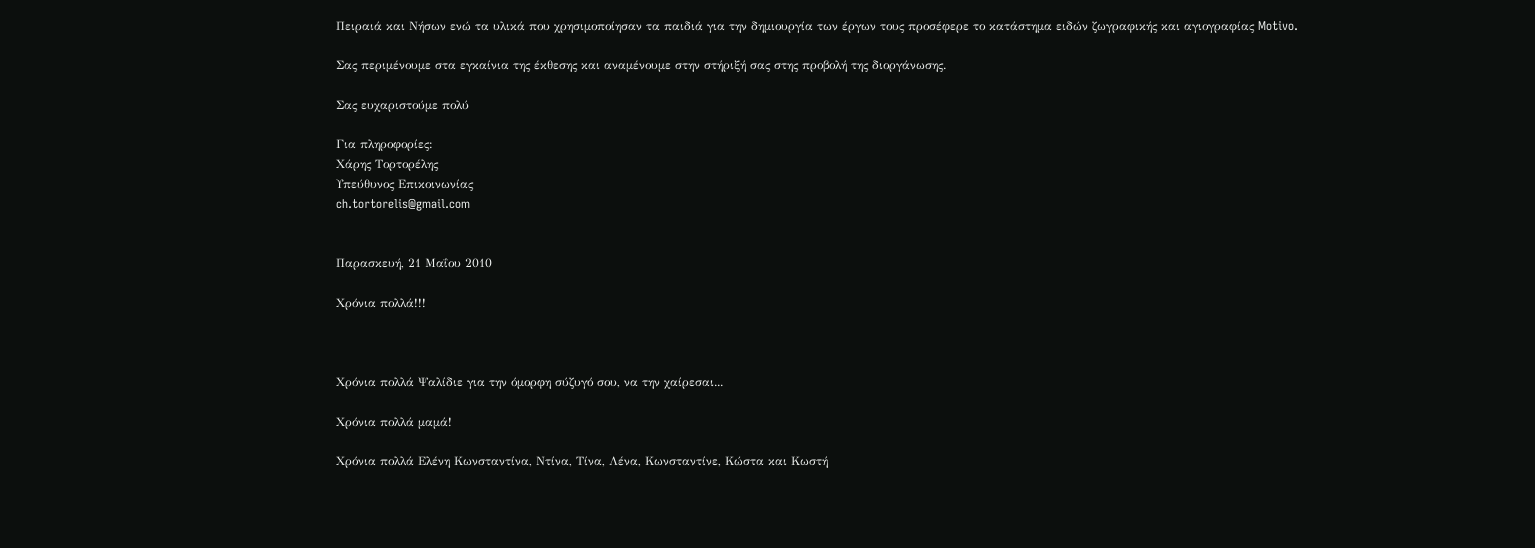Πειραιά και Νήσων ενώ τα υλικά που χρησιμοποίησαν τα παιδιά για την δημιουργία των έργων τους προσέφερε το κατάστημα ειδών ζωγραφικής και αγιογραφίας Motivo.

Σας περιμένουμε στα εγκαίνια της έκθεσης και αναμένουμε στην στήριξή σας στης προβολή της διοργάνωσης.

Σας ευχαριστούμε πολύ

Για πληροφορίες:
Χάρης Τορτορέλης
Υπεύθυνος Επικοινωνίας
ch.tortorelis@gmail.com


Παρασκευή, 21 Μαΐου 2010

Χρόνια πολλά!!!



Xρόνια πολλά Ψαλίδιε για την όμορφη σύζυγό σου, να την χαίρεσαι...

Χρόνια πολλά μαμά!

Χρόνια πολλά Ελένη Κωνσταντίνα, Ντίνα, Τίνα, Λένα, Κωνσταντίνε, Κώστα και Κωστή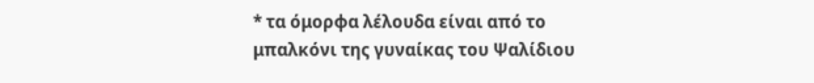* τα όμορφα λέλουδα είναι από το μπαλκόνι της γυναίκας του Ψαλίδιου